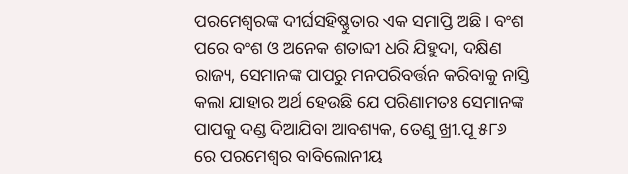ପରମେଶ୍ୱରଙ୍କ ଦୀର୍ଘସହିଷ୍ଣୁତାର ଏକ ସମାପ୍ତି ଅଛି। ବଂଶ ପରେ ବଂଶ ଓ ଅନେକ ଶତାବ୍ଦୀ ଧରି ଯିହୁଦା, ଦକ୍ଷିଣ ରାଜ୍ୟ, ସେମାନଙ୍କ ପାପରୁ ମନପରିବର୍ତ୍ତନ କରିବାକୁ ନାସ୍ତି କଲା ଯାହାର ଅର୍ଥ ହେଉଛି ଯେ ପରିଣାମତଃ ସେମାନଙ୍କ ପାପକୁ ଦଣ୍ଡ ଦିଆଯିବା ଆବଶ୍ୟକ, ତେଣୁ ଖ୍ରୀ.ପୂ ୫୮୬ ରେ ପରମେଶ୍ୱର ବାବିଲୋନୀୟ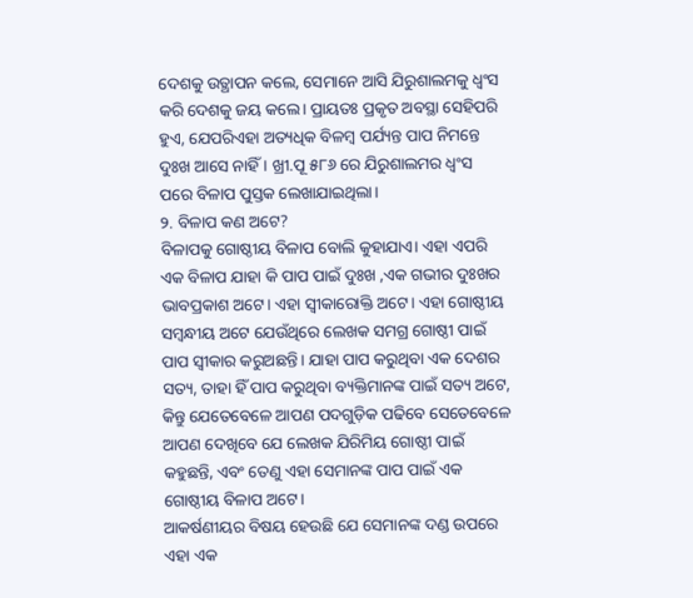ଦେଶକୁ ଉତ୍ଥାପନ କଲେ, ସେମାନେ ଆସି ଯିରୁଶାଲମକୁ ଧ୍ୱଂସ କରି ଦେଶକୁ ଜୟ କଲେ। ପ୍ରାୟତଃ ପ୍ରକୃତ ଅବସ୍ଥା ସେହିପରି ହୁଏ, ଯେପରିଏହା ଅତ୍ୟଧିକ ବିଳମ୍ୱ ପର୍ଯ୍ୟନ୍ତ ପାପ ନିମନ୍ତେ ଦୁଃଖ ଆସେ ନାହିଁ। ଖ୍ରୀ.ପୂ ୫୮୬ ରେ ଯିରୁଶାଲମର ଧ୍ୱଂସ ପରେ ବିଳାପ ପୁସ୍ତକ ଲେଖାଯାଇଥିଲା।
୨. ବିଳାପ କଣ ଅଟେ?
ବିଳାପକୁ ଗୋଷ୍ଠୀୟ ବିଳାପ ବୋଲି କୁହାଯାଏ। ଏହା ଏପରି ଏକ ବିଳାପ ଯାହା କି ପାପ ପାଇଁ ଦୁଃଖ ,ଏକ ଗଭୀର ଦୁଃଖର ଭାବପ୍ରକାଶ ଅଟେ। ଏହା ସ୍ୱୀକାରୋକ୍ତି ଅଟେ। ଏହା ଗୋଷ୍ଠୀୟ ସମ୍ବନ୍ଧୀୟ ଅଟେ ଯେଉଁଥିରେ ଲେଖକ ସମଗ୍ର ଗୋଷ୍ଠୀ ପାଇଁ ପାପ ସ୍ୱୀକାର କରୁଅଛନ୍ତି। ଯାହା ପାପ କରୁଥିବା ଏକ ଦେଶର ସତ୍ୟ, ତାହା ହିଁ ପାପ କରୁଥିବା ବ୍ୟକ୍ତିମାନଙ୍କ ପାଇଁ ସତ୍ୟ ଅଟେ, କିନ୍ତୁ ଯେତେବେଳେ ଆପଣ ପଦଗୁଡ଼ିକ ପଢିବେ ସେତେବେଳେ ଆପଣ ଦେଖିବେ ଯେ ଲେଖକ ଯିରିମିୟ ଗୋଷ୍ଠୀ ପାଇଁ କହୁଛନ୍ତି, ଏବଂ ତେଣୁ ଏହା ସେମାନଙ୍କ ପାପ ପାଇଁ ଏକ ଗୋଷ୍ଠୀୟ ବିଳାପ ଅଟେ।
ଆକର୍ଷଣୀୟର ବିଷୟ ହେଉଛି ଯେ ସେମାନଙ୍କ ଦଣ୍ଡ ଉପରେ ଏହା ଏକ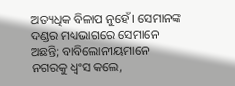ଅତ୍ୟଧିକ ବିଳାପ ନୁହେଁ। ସେମାନଙ୍କ ଦଣ୍ଡର ମଧ୍ୟଭାଗରେ ସେମାନେ ଅଛନ୍ତି; ବାବିଲୋନୀୟମାନେ ନଗରକୁ ଧ୍ୱଂସ କଲେ,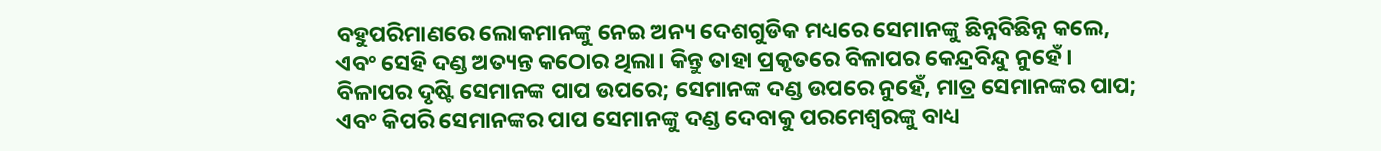ବହୁପରିମାଣରେ ଲୋକମାନଙ୍କୁ ନେଇ ଅନ୍ୟ ଦେଶଗୁଡିକ ମଧ୍ୟରେ ସେମାନଙ୍କୁ ଛିନ୍ନବିଛିନ୍ନ କଲେ, ଏବଂ ସେହି ଦଣ୍ଡ ଅତ୍ୟନ୍ତ କଠୋର ଥିଲା। କିନ୍ତୁ ତାହା ପ୍ରକୃତରେ ବିଳାପର କେନ୍ଦ୍ରବିନ୍ଦୁ ନୁହେଁ। ବିଳାପର ଦୃଷ୍ଟି ସେମାନଙ୍କ ପାପ ଉପରେ; ସେମାନଙ୍କ ଦଣ୍ଡ ଉପରେ ନୁହେଁ, ମାତ୍ର ସେମାନଙ୍କର ପାପ; ଏବଂ କିପରି ସେମାନଙ୍କର ପାପ ସେମାନଙ୍କୁ ଦଣ୍ଡ ଦେବାକୁ ପରମେଶ୍ୱରଙ୍କୁ ବାଧ୍ୟ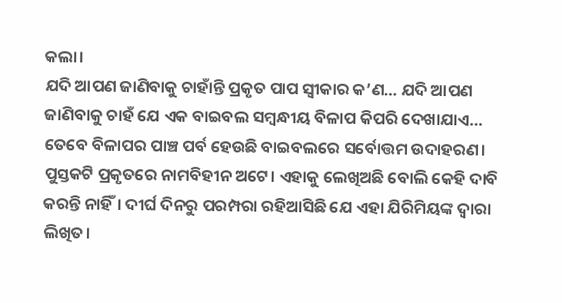କଲା।
ଯଦି ଆପଣ ଜାଣିବାକୁ ଚାହାଁନ୍ତି ପ୍ରକୃତ ପାପ ସ୍ୱୀକାର କ’ଣ… ଯଦି ଆପଣ ଜାଣିବାକୁ ଚାହଁ ଯେ ଏକ ବାଇବଲ ସମ୍ବନ୍ଧୀୟ ବିଳାପ କିପରି ଦେଖାଯାଏ… ତେବେ ବିଳାପର ପାଞ୍ଚ ପର୍ବ ହେଉଛି ବାଇବଲରେ ସର୍ବୋତ୍ତମ ଉଦାହରଣ।
ପୁସ୍ତକଟି ପ୍ରକୃତରେ ନାମବିହୀନ ଅଟେ। ଏହାକୁ ଲେଖିଅଛି ବୋଲି କେହି ଦାବି କରନ୍ତି ନାହିଁ। ଦୀର୍ଘ ଦିନରୁ ପରମ୍ପରା ରହିଆସିଛି ଯେ ଏହା ଯିରିମିୟଙ୍କ ଦ୍ୱାରା ଲିଖିତ।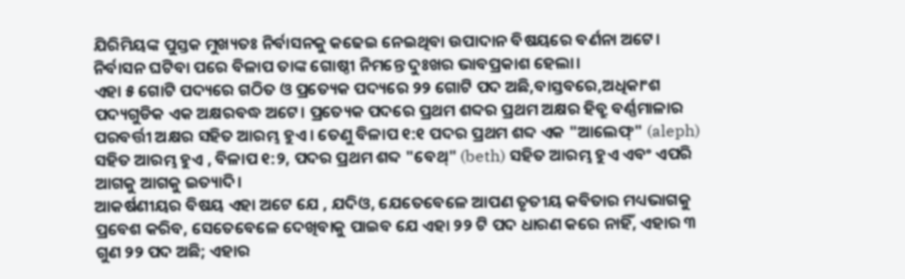ଯିରିମିୟଙ୍କ ପୁସ୍ତକ ମୁଖ୍ୟତଃ ନିର୍ବାସନକୁ କଢେଇ ନେଇଥିବା ଉପାଦାନ ବିଷୟରେ ବର୍ଣନା ଅଟେ। ନିର୍ବାସନ ଘଟିବା ପରେ ବିଳାପ ତାଙ୍କ ଗୋଷ୍ଠୀ ନିମନ୍ତେ ଦୁଃଖର ଭାବପ୍ରକାଶ ହେଲା।
ଏହା ୫ ଗୋଟି ପଦ୍ୟରେ ଗଠିତ ଓ ପ୍ରତ୍ୟେକ ପଦ୍ୟରେ ୨୨ ଗୋଟି ପଦ ଅଛି,ବାସ୍ତବରେ,ଅଧିକାଂଶ ପଦ୍ୟଗୁଡିକ ଏକ ଅକ୍ଷରବଦ୍ଧ ଅଟେ। ପ୍ରତ୍ୟେକ ପଦରେ ପ୍ରଥମ ଶବ୍ଦର ପ୍ରଥମ ଅକ୍ଷର ହିବ୍ରୁ ବର୍ଣ୍ଣମାଳାର ପରବର୍ତ୍ତୀ ଅକ୍ଷର ସହିତ ଆରମ୍ଭ ହୁଏ। ତେଣୁ ବିଳାପ ୧:୧ ପଦର ପ୍ରଥମ ଶବ୍ଦ ଏକ "ଆଲେଫ୍" (aleph) ସହିତ ଆରମ୍ଭ ହୁଏ , ବିଳାପ ୧:୨, ପଦର ପ୍ରଥମ ଶବ୍ଦ "ବେଥ୍" (beth) ସହିତ ଆରମ୍ଭ ହୁଏ ଏବଂ ଏପରି ଆଗକୁ ଆଗକୁ ଇତ୍ୟାଦି।
ଆକର୍ଷଣୀୟର ବିଷୟ ଏହା ଅଟେ ଯେ , ଯଦିଓ, ଯେତେବେଳେ ଆପଣ ତୃତୀୟ କବିତାର ମଧ୍ୟଭାଗକୁ ପ୍ରବେଶ କରିବ, ସେତେବେଳେ ଦେଖିବାକୁ ପାଇବ ଯେ ଏହା ୨୨ ଟି ପଦ ଧାରଣ କରେ ନାହିଁ, ଏହାର ୩ ଗୁଣ ୨୨ ପଦ ଅଛି; ଏହାର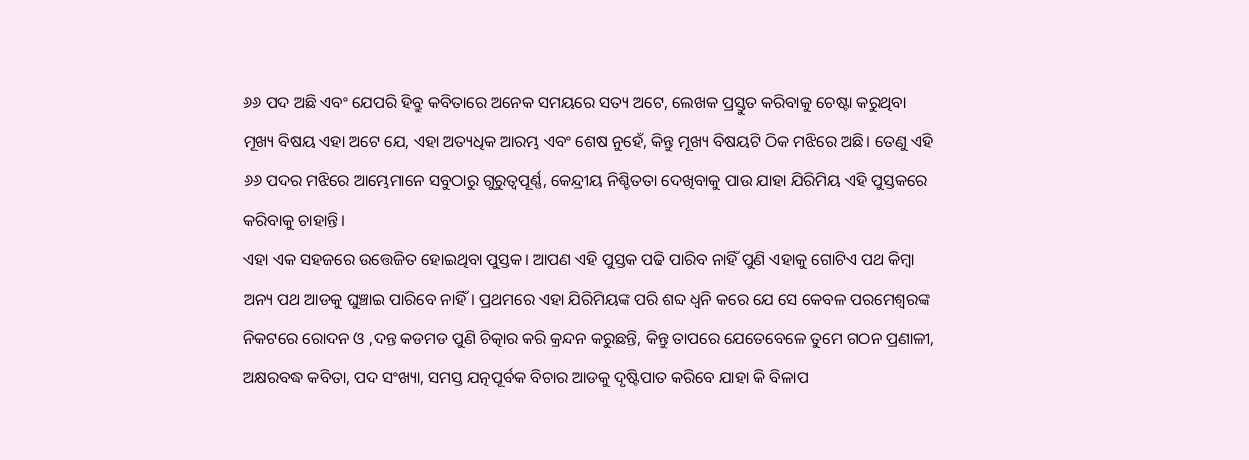୬୬ ପଦ ଅଛି ଏବଂ ଯେପରି ହିବ୍ରୁ କବିତାରେ ଅନେକ ସମୟରେ ସତ୍ୟ ଅଟେ, ଲେଖକ ପ୍ରସ୍ତୁତ କରିବାକୁ ଚେଷ୍ଟା କରୁଥିବା ମୂଖ୍ୟ ବିଷୟ ଏହା ଅଟେ ଯେ, ଏହା ଅତ୍ୟଧିକ ଆରମ୍ଭ ଏବଂ ଶେଷ ନୁହେଁ, କିନ୍ତୁ ମୂଖ୍ୟ ବିଷୟଟି ଠିକ ମଝିରେ ଅଛି। ତେଣୁ ଏହି ୬୬ ପଦର ମଝିରେ ଆମ୍ଭେମାନେ ସବୁଠାରୁ ଗୁରୁତ୍ୱପୂର୍ଣ୍ଣ, କେନ୍ଦ୍ରୀୟ ନିଶ୍ଚିତତା ଦେଖିବାକୁ ପାଉ ଯାହା ଯିରିମିୟ ଏହି ପୁସ୍ତକରେ କରିବାକୁ ଚାହାନ୍ତି।
ଏହା ଏକ ସହଜରେ ଉତ୍ତେଜିତ ହୋଇଥିବା ପୁସ୍ତକ। ଆପଣ ଏହି ପୁସ୍ତକ ପଢି ପାରିବ ନାହିଁ ପୁଣି ଏହାକୁ ଗୋଟିଏ ପଥ କିମ୍ବା ଅନ୍ୟ ପଥ ଆଡକୁ ଘୁଞ୍ଚାଇ ପାରିବେ ନାହିଁ। ପ୍ରଥମରେ ଏହା ଯିରିମିୟଙ୍କ ପରି ଶବ୍ଦ ଧ୍ୱନି କରେ ଯେ ସେ କେବଳ ପରମେଶ୍ୱରଙ୍କ ନିକଟରେ ରୋଦନ ଓ ,ଦନ୍ତ କଡମଡ ପୁଣି ଚିତ୍କାର କରି କ୍ରନ୍ଦନ କରୁଛନ୍ତି, କିନ୍ତୁ ତାପରେ ଯେତେବେଳେ ତୁମେ ଗଠନ ପ୍ରଣାଳୀ, ଅକ୍ଷରବଦ୍ଧ କବିତା, ପଦ ସଂଖ୍ୟା, ସମସ୍ତ ଯତ୍ନପୂର୍ବକ ବିଚାର ଆଡକୁ ଦୃଷ୍ଟିପାତ କରିବେ ଯାହା କି ବିଳାପ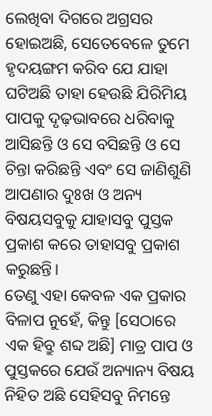ଲେଖିବା ଦିଗରେ ଅଗ୍ରସର ହୋଇଅଛି, ସେତେବେଳେ ତୁମେ ହୃଦୟଙ୍ଗମ କରିବ ଯେ ଯାହା ଘଟିଅଛି ତାହା ହେଉଛି ଯିରିମିୟ ପାପକୁ ଦୃଢ଼ଭାବରେ ଧରିବାକୁ ଆସିଛନ୍ତି ଓ ସେ ବସିଛନ୍ତି ଓ ସେ ଚିନ୍ତା କରିଛନ୍ତି ଏବଂ ସେ ଜାଣିଶୁଣି ଆପଣାର ଦୁଃଖ ଓ ଅନ୍ୟ ବିଷୟସବୁକୁ ଯାହାସବୁ ପୁସ୍ତକ ପ୍ରକାଶ କରେ ତାହାସବୁ ପ୍ରକାଶ କରୁଛନ୍ତି।
ତେଣୁ ଏହା କେବଳ ଏକ ପ୍ରକାର ବିଳାପ ନୁହେଁ, କିନ୍ତୁ [ସେଠାରେ ଏକ ହିବ୍ରୁ ଶବ୍ଦ ଅଛି] ମାତ୍ର ପାପ ଓ ପୁସ୍ତକରେ ଯେଉଁ ଅନ୍ୟାନ୍ୟ ବିଷୟ ନିହିତ ଅଛି ସେହିସବୁ ନିମନ୍ତେ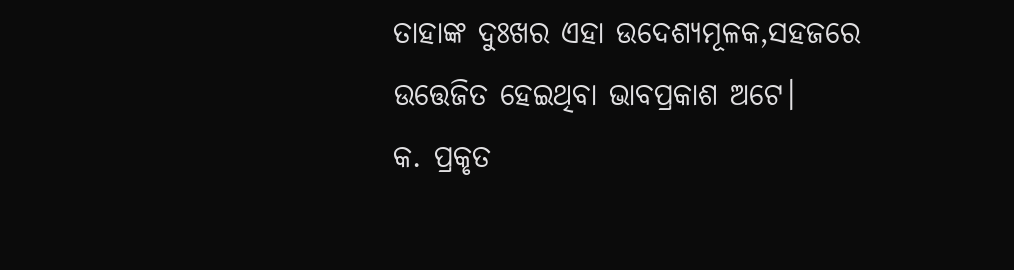ତାହାଙ୍କ ଦୁଃଖର ଏହା ଉଦେଶ୍ୟମୂଳକ,ସହଜରେ ଉତ୍ତେଜିତ ହେଇଥିବା ଭାବପ୍ରକାଶ ଅଟେ।
କ. ପ୍ରକୃତ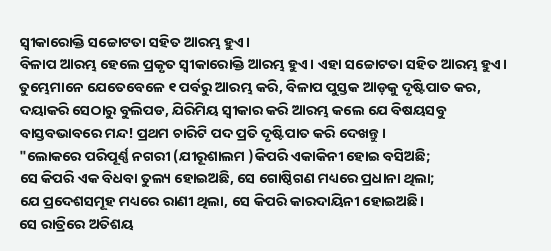ସ୍ୱୀକାରୋକ୍ତି ସଚ୍ଚୋଟତା ସହିତ ଆରମ୍ଭ ହୁଏ।
ବିଳାପ ଆରମ୍ଭ ହେଲେ ପ୍ରକୃତ ସ୍ୱୀକାରୋକ୍ତି ଆରମ୍ଭ ହୁଏ। ଏହା ସଚ୍ଚୋଟତା ସହିତ ଆରମ୍ଭ ହୁଏ।
ତୁମ୍ଭେମାନେ ଯେତେବେଳେ ୧ ପର୍ବରୁ ଆରମ୍ଭ କରି, ବିଳାପ ପୁସ୍ତକ ଆଡ଼କୁ ଦୃଷ୍ଟିପାତ କର, ଦୟାକରି ସେଠାରୁ ବୁଲିପଡ, ଯିରିମିୟ ସ୍ୱୀକାର କରି ଆରମ୍ଭ କଲେ ଯେ ବିଷୟସବୁ ବାସ୍ତବଭାବରେ ମନ୍ଦ! ପ୍ରଥମ ଚାରିଟି ପଦ ପ୍ରତି ଦୃଷ୍ଟିପାତ କରି ଦେଖନ୍ତୁ।
"ଲୋକରେ ପରିପୂର୍ଣ୍ଣ ନଗରୀ (ଯୀରୂଶାଲମ )କିପରି ଏକାକିନୀ ହୋଇ ବସିଅଛି;
ସେ କିପରି ଏକ ବିଧବା ତୁଲ୍ୟ ହୋଇଅଛି, ସେ ଗୋଷ୍ଠିଗଣ ମଧ୍ୟରେ ପ୍ରଧାନା ଥିଲା;
ଯେ ପ୍ରଦେଶସମୂହ ମଧ୍ୟରେ ରାଣୀ ଥିଲା, ସେ କିପରି କାରଦାୟିନୀ ହୋଇଅଛି।
ସେ ରାତ୍ରିରେ ଅତିଶୟ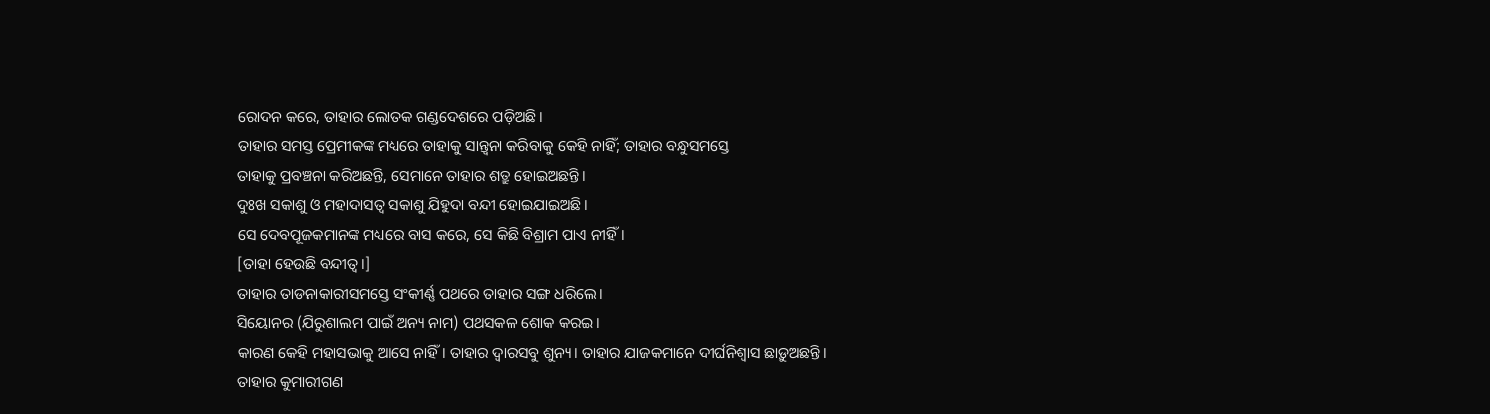ରୋଦନ କରେ, ତାହାର ଲୋତକ ଗଣ୍ଡଦେଶରେ ପଡ଼ିଅଛି।
ତାହାର ସମସ୍ତ ପ୍ରେମୀକଙ୍କ ମଧ୍ୟରେ ତାହାକୁ ସାନ୍ତ୍ୱନା କରିବାକୁ କେହି ନାହିଁ; ତାହାର ବନ୍ଧୁସମସ୍ତେ
ତାହାକୁ ପ୍ରବଞ୍ଚନା କରିଅଛନ୍ତି, ସେମାନେ ତାହାର ଶତ୍ରୁ ହୋଇଅଛନ୍ତି।
ଦୁଃଖ ସକାଶୁ ଓ ମହାଦାସତ୍ୱ ସକାଶୁ ଯିହୁଦା ବନ୍ଦୀ ହୋଇଯାଇଅଛି।
ସେ ଦେବପୂଜକମାନଙ୍କ ମଧ୍ୟରେ ବାସ କରେ, ସେ କିଛି ବିଶ୍ରାମ ପାଏ ନୀହିଁ।
[ତାହା ହେଉଛି ବନ୍ଦୀତ୍ୱ।]
ତାହାର ତାଡନାକାରୀସମସ୍ତେ ସଂକୀର୍ଣ୍ଣ ପଥରେ ତାହାର ସଙ୍ଗ ଧରିଲେ।
ସିୟୋନର (ଯିରୁଶାଲମ ପାଇଁ ଅନ୍ୟ ନାମ) ପଥସକଳ ଶୋକ କରଇ।
କାରଣ କେହି ମହାସଭାକୁ ଆସେ ନାହିଁ। ତାହାର ଦ୍ଵାରସବୁ ଶୁନ୍ୟ। ତାହାର ଯାଜକମାନେ ଦୀର୍ଘନିଶ୍ୱାସ ଛାଡ଼ୁଅଛନ୍ତି।
ତାହାର କୁମାରୀଗଣ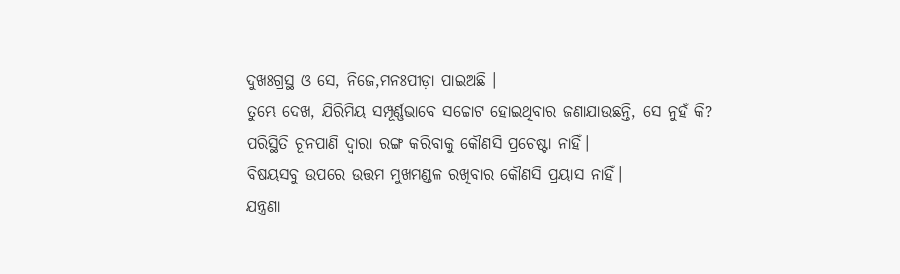ଦୁଖଃଗ୍ରସ୍ଥ ଓ ସେ, ନିଜେ,ମନଃପୀଡ଼ା ପାଇଅଛି ।
ତୁମ୍ଭେ ଦେଖ, ଯିରିମିୟ ସମ୍ପୂର୍ଣ୍ଣଭାବେ ସଚ୍ଚୋଟ ହୋଇଥିବାର ଜଣାଯାଉଛନ୍ତି, ସେ ନୁହଁ କି?
ପରିସ୍ଥିତି ଚୂନପାଣି ଦ୍ୱାରା ରଙ୍ଗ କରିବାକୁ କୌଣସି ପ୍ରଚେଷ୍ଟା ନାହିଁ।
ବିଷୟସବୁ ଉପରେ ଉତ୍ତମ ମୁଖମଣ୍ଡଳ ରଖିବାର କୌଣସି ପ୍ରୟାସ ନାହିଁ।
ଯନ୍ତ୍ରଣା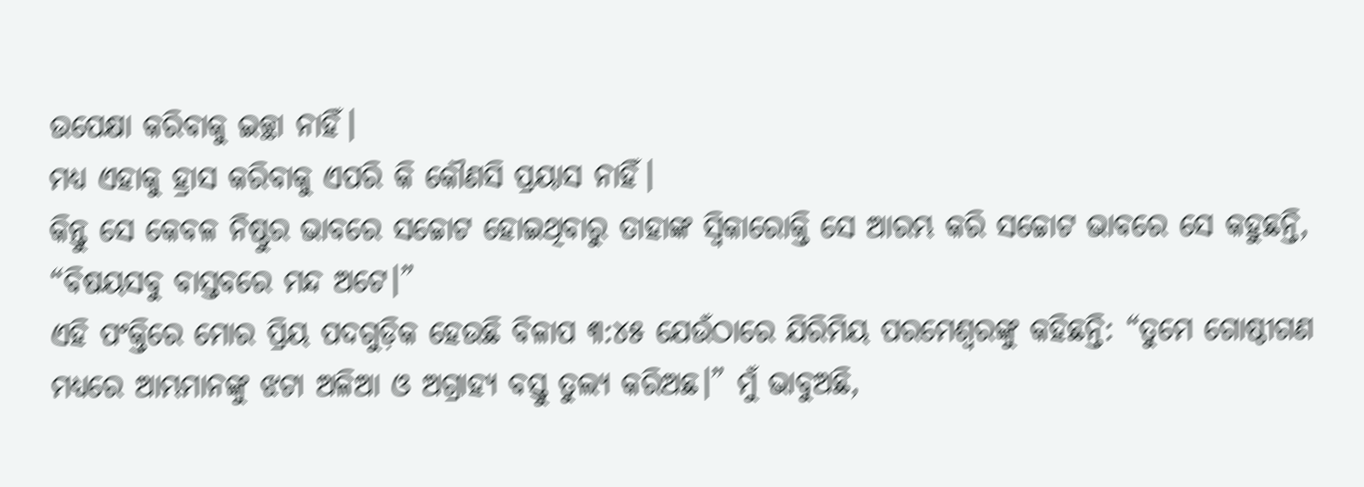ଉପେକ୍ଷା କରିବାକୁ ଇଚ୍ଛା ନାହିଁ।
ମଧ୍ୟ ଏହାକୁ ହ୍ରାସ କରିବାକୁ ଏପରି କି କୌଣସି ପ୍ରୟାସ ନାହିଁ।
କିନ୍ତୁ ସେ କେବଳ ନିଷ୍ଠୁର ଭାବରେ ସଚ୍ଚୋଟ ହୋଇଥିବାରୁ ତାହାଙ୍କ ସ୍ୱିକାରୋକ୍ତି ସେ ଆରମ୍ଭ କରି ସଚ୍ଚୋଟ ଭାବରେ ସେ କହୁଛନ୍ତି, “ବିଷୟସବୁ ବାସ୍ତବରେ ମନ୍ଦ ଅଟେ।”
ଏହି ପଂକ୍ତିରେ ମୋର ପ୍ରିୟ ପଦଗୁଡ଼ିକ ହେଉଛି ବିଳାପ ୩:୪୫ ଯେଉଁଠାରେ ଯିରିମିୟ ପରମେଶ୍ୱରଙ୍କୁ କହିଛନ୍ତି: “ତୁମେ ଗୋଷ୍ଠୀଗଣ ମଧ୍ୟରେ ଆମ୍ଭମାନଙ୍କୁ ଝଟା ଅଳିଆ ଓ ଅଗ୍ରାହ୍ୟ ବସ୍ତୁ ତୁଲ୍ୟ କରିଅଛ।” ମୁଁ ଭାବୁଅଛି,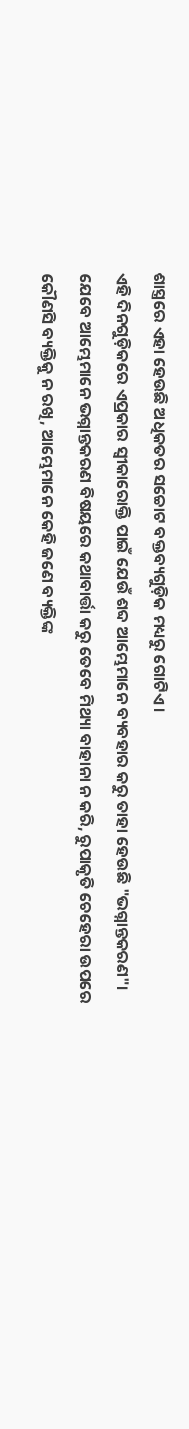ଶାସ୍ତ୍ରରେ ଏହା ହେଉଛି ଅଧିକତର ସଚ୍ଚୋଟ ବକ୍ତବ୍ୟଗୁଡ଼ିକ ମଧ୍ୟରୁ ଗୋଟିଏ।
ଏହି ଦିନଗୁଡ଼ିକରେ ଏପ୍ରକାର ସ୍ୱୀକାରୋକ୍ତି ପାଇଁ ଯେଉଁ ଶବ୍ଦ ଆମ୍ଭେମାନେ ବ୍ୟବହାର କରୁ ତାହା ହେଉଛି "ଭଗ୍ନାନ୍ତକରଣ"। ଯେବେ ଆମ୍ଭେମାନେ ଭଗ୍ନାନ୍ତକରଣ ବିଷୟରେ କଥାବାର୍ତ୍ତା କରୁ ତେବେ ମିଥ୍ୟା ବାହାନା ନ କରି, ରୁପାକୃତି ଚେହେରା ଉପରେ କୌଣସି ବ୍ୟକ୍ତିକୁ ନ ରଖି, ଆମ୍ଭେମାନେ କେହି ଜଣେ ବ୍ୟକ୍ତିଙ୍କ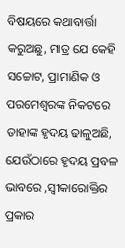ବିଷୟରେ କଥାବାର୍ତ୍ତା କରୁଅଛୁ, ମାତ୍ର ଯେ କେହି ସଚ୍ଚୋଟ, ପ୍ରାମାଣିକ ଓ ପରମେଶ୍ୱରଙ୍କ ନିକଟରେ ତାହାଙ୍କ ହୃଦୟ ଢାଳୁଅଛି, ଯେଉଁଠାରେ ହୃଦୟ ପ୍ରବଳ ଭାବରେ ,ସ୍ବୀକାରୋକ୍ତିର ପ୍ରକାର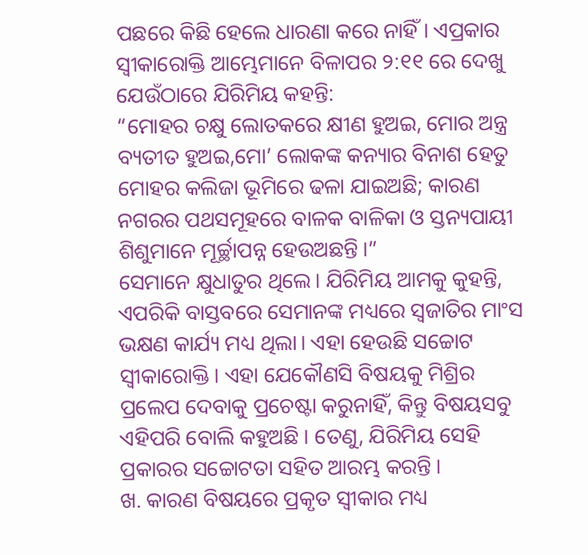ପଛରେ କିଛି ହେଲେ ଧାରଣା କରେ ନାହିଁ। ଏପ୍ରକାର ସ୍ୱୀକାରୋକ୍ତି ଆମ୍ଭେମାନେ ବିଳାପର ୨:୧୧ ରେ ଦେଖୁ ଯେଉଁଠାରେ ଯିରିମିୟ କହନ୍ତି:
“ମୋହର ଚକ୍ଷୁ ଲୋତକରେ କ୍ଷୀଣ ହୁଅଇ, ମୋର ଅନ୍ତ୍ର ବ୍ୟତୀତ ହୁଅଇ,ମୋ’ ଲୋକଙ୍କ କନ୍ୟାର ବିନାଶ ହେତୁ ମୋହର କଲିଜା ଭୂମିରେ ଢଳା ଯାଇଅଛି; କାରଣ ନଗରର ପଥସମୂହରେ ବାଳକ ବାଳିକା ଓ ସ୍ତନ୍ୟପାୟୀ ଶିଶୁମାନେ ମୂର୍ଚ୍ଛାପନ୍ନ ହେଉଅଛନ୍ତି।”
ସେମାନେ କ୍ଷୁଧାତୁର ଥିଲେ। ଯିରିମିୟ ଆମକୁ କୁହନ୍ତି, ଏପରିକି ବାସ୍ତବରେ ସେମାନଙ୍କ ମଧ୍ୟରେ ସ୍ଵଜାତିର ମାଂସ ଭକ୍ଷଣ କାର୍ଯ୍ୟ ମଧ୍ୟ ଥିଲା। ଏହା ହେଉଛି ସଚ୍ଚୋଟ ସ୍ୱୀକାରୋକ୍ତି। ଏହା ଯେକୌଣସି ବିଷୟକୁ ମିଶ୍ରିର ପ୍ରଲେପ ଦେବାକୁ ପ୍ରଚେଷ୍ଟା କରୁନାହିଁ, କିନ୍ତୁ ବିଷୟସବୁ ଏହିପରି ବୋଲି କହୁଅଛି। ତେଣୁ, ଯିରିମିୟ ସେହି ପ୍ରକାରର ସଚ୍ଚୋଟତା ସହିତ ଆରମ୍ଭ କରନ୍ତି।
ଖ. କାରଣ ବିଷୟରେ ପ୍ରକୃତ ସ୍ୱୀକାର ମଧ୍ୟ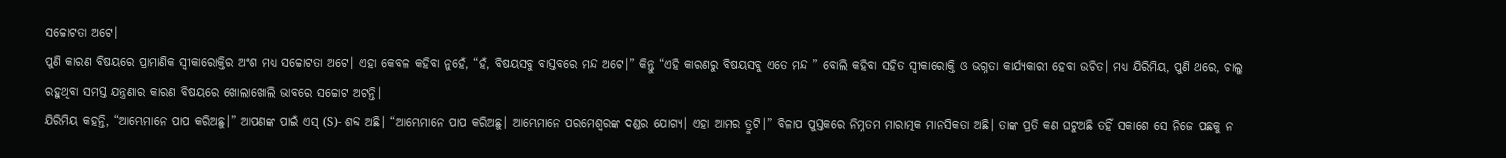ସଚ୍ଚୋଟତା ଅଟେ।
ପୁଣି କାରଣ ବିଷୟରେ ପ୍ରାମାଣିକ ସ୍ୱୀକାରୋକ୍ତିର ଅଂଶ ମଧ୍ୟ ସଚ୍ଚୋଟତା ଅଟେ। ଏହା କେବଳ କହିବା ନୁହେଁ, “ହଁ, ବିଷୟସବୁ ବାସ୍ତବରେ ମନ୍ଦ ଅଟେ।” କିନ୍ତୁ “ଏହି କାରଣରୁ ବିଷୟସବୁ ଏତେ ମନ୍ଦ ” ବୋଲି କହିବା ସହିତ ସ୍ୱୀକାରୋକ୍ତି ଓ ଭଗ୍ନତା କାର୍ଯ୍ୟକାରୀ ହେବା ଉଚିତ। ମଧ୍ୟ ଯିରିମିୟ, ପୁଣି ଥରେ, ଚାଲୁ ରହୁଥିବା ସମସ୍ତ ଯନ୍ତ୍ରଣାର କାରଣ ବିଷୟରେ ଖୋଲାଖୋଲି ଭାବରେ ସଚ୍ଚୋଟ ଅଟନ୍ତି।
ଯିରିମିୟ କହନ୍ତି, “ଆମ୍ଭେମାନେ ପାପ କରିଅଛୁ।” ଆପଣଙ୍କ ପାଇଁ ଏସ୍ (S)- ଶବ୍ଦ ଅଛି। “ଆମ୍ଭେମାନେ ପାପ କରିଅଛୁ। ଆମ୍ଭେମାନେ ପରମେଶ୍ୱରଙ୍କ ଦଣ୍ଡର ଯୋଗ୍ୟ। ଏହା ଆମର ତ୍ରୁଟି।” ବିଳାପ ପୁସ୍ତକରେ ନିମ୍ନତମ ମାରାତ୍ମକ ମାନସିକତା ଅଛି। ତାଙ୍କ ପ୍ରତି କଣ ଘଟୁଅଛି ତହିଁ ସକାଶେ ସେ ନିଜେ ପଛକୁ ନ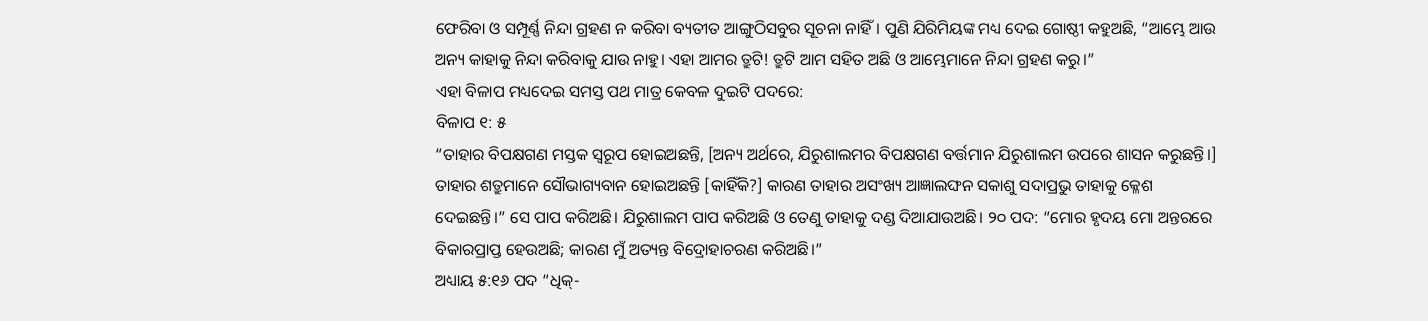ଫେରିବା ଓ ସମ୍ପୂର୍ଣ୍ଣ ନିନ୍ଦା ଗ୍ରହଣ ନ କରିବା ବ୍ୟତୀତ ଆଙ୍ଗୁଠିସବୁର ସୂଚନା ନାହିଁ। ପୁଣି ଯିରିମିୟଙ୍କ ମଧ୍ୟ ଦେଇ ଗୋଷ୍ଠୀ କହୁଅଛି, “ଆମ୍ଭେ ଆଉ ଅନ୍ୟ କାହାକୁ ନିନ୍ଦା କରିବାକୁ ଯାଉ ନାହୁ। ଏହା ଆମର ତ୍ରୁଟି! ତ୍ରୁଟି ଆମ ସହିତ ଅଛି ଓ ଆମ୍ଭେମାନେ ନିନ୍ଦା ଗ୍ରହଣ କରୁ।”
ଏହା ବିଳାପ ମଧ୍ୟଦେଇ ସମସ୍ତ ପଥ ମାତ୍ର କେବଳ ଦୁଇଟି ପଦରେ:
ବିଳାପ ୧: ୫
“ତାହାର ବିପକ୍ଷଗଣ ମସ୍ତକ ସ୍ୱରୂପ ହୋଇଅଛନ୍ତି, [ଅନ୍ୟ ଅର୍ଥରେ, ଯିରୁଶାଲମର ବିପକ୍ଷଗଣ ବର୍ତ୍ତମାନ ଯିରୁଶାଲମ ଉପରେ ଶାସନ କରୁଛନ୍ତି।] ତାହାର ଶତ୍ରୁମାନେ ସୌଭାଗ୍ୟବାନ ହୋଇଅଛନ୍ତି [କାହିଁକି?] କାରଣ ତାହାର ଅସଂଖ୍ୟ ଆଜ୍ଞାଲଙ୍ଘନ ସକାଶୁ ସଦାପ୍ରଭୁ ତାହାକୁ କ୍ଳେଶ ଦେଇଛନ୍ତି।” ସେ ପାପ କରିଅଛି। ଯିରୁଶାଲମ ପାପ କରିଅଛି ଓ ତେଣୁ ତାହାକୁ ଦଣ୍ଡ ଦିଆଯାଉଅଛି। ୨୦ ପଦ: “ମୋର ହୃଦୟ ମୋ ଅନ୍ତରରେ ବିକାରପ୍ରାପ୍ତ ହେଉଅଛି; କାରଣ ମୁଁ ଅତ୍ୟନ୍ତ ବିଦ୍ରୋହାଚରଣ କରିଅଛି।”
ଅଧ୍ୟାୟ ୫:୧୬ ପଦ “ଧିକ୍-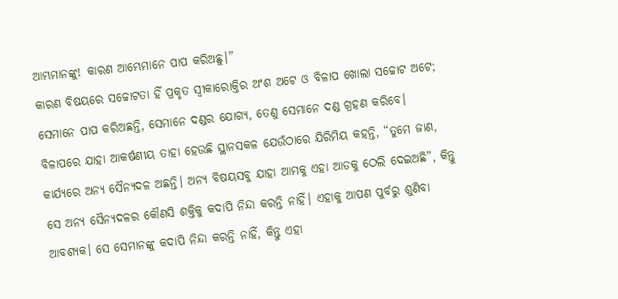ଆମ୍ଭମାନଙ୍କୁ! କାରଣ ଆମ୍ଭେମାନେ ପାପ କରିଅଛୁ।”
କାରଣ ବିଷୟରେ ସଚ୍ଚୋଟତା ହିଁ ପ୍ରକୃତ ସ୍ୱୀକାରୋକ୍ତିର ଅଂଶ ଅଟେ ଓ ବିଳାପ ଖୋଲା ସଚ୍ଚୋଟ ଅଟେ; ସେମାନେ ପାପ କରିଅଛନ୍ତି, ସେମାନେ ଦଣ୍ଡର ଯୋଗ୍ୟ, ତେଣୁ ସେମାନେ ଦଣ୍ଡ ଗ୍ରହଣ କରିବେ।
ବିଳାପରେ ଯାହା ଆକର୍ଷଣୀୟ ତାହା ହେଉଛି ସ୍ଥାନସକଳ ଯେଉଁଠାରେ ଯିରିମିୟ କହନ୍ତି, “ତୁମେ ଜାଣ, କାର୍ଯ୍ୟରେ ଅନ୍ୟ ସୈନ୍ୟଦଳ ଅଛନ୍ତି। ଅନ୍ୟ ବିଷୟସବୁ ଯାହା ଆମକୁ ଏହା ଆଡକୁ ଠେଲି ଦେଇଅଛି”, କିନ୍ତୁ ସେ ଅନ୍ୟ ସୈନ୍ୟଦଳର କୌଣସି ଶକ୍ତିକୁ କଦାପି ନିନ୍ଦା କରନ୍ତି ନାହିଁ। ଏହାକୁ ଆପଣ ପୁର୍ବରୁ ଶୁଣିବା ଆବଶ୍ୟକ। ସେ ସେମାନଙ୍କୁ କଦାପି ନିନ୍ଦା କରନ୍ତି ନାହିଁ, କିନ୍ତୁ ଏହା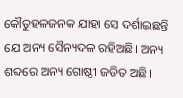କୌତୁହଳଜନକ ଯାହା ସେ ଦର୍ଶାଇଛନ୍ତି ଯେ ଅନ୍ୟ ସୈନ୍ୟଦଳ ରହିଅଛି। ଅନ୍ୟ ଶବ୍ଦରେ ଅନ୍ୟ ଗୋଷ୍ଠୀ ଜଡିତ ଅଛି।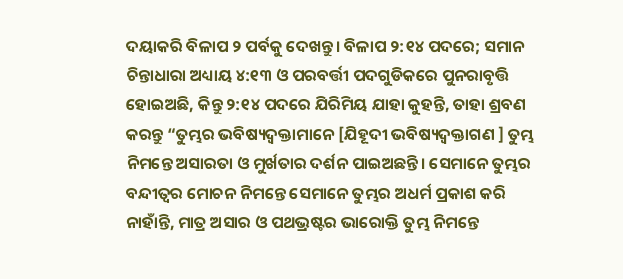ଦୟାକରି ବିଳାପ ୨ ପର୍ବକୁ ଦେଖନ୍ତୁ। ବିଳାପ ୨:୧୪ ପଦରେ; ସମାନ ଚିନ୍ତାଧାରା ଅଧ୍ୟାୟ ୪:୧୩ ଓ ପରବର୍ତ୍ତୀ ପଦଗୁଡିକରେ ପୁନରାବୃତ୍ତି ହୋଇଅଛି, କିନ୍ତୁ ୨:୧୪ ପଦରେ ଯିରିମିୟ ଯାହା କୁହନ୍ତି, ତାହା ଶ୍ରବଣ କରନ୍ତୁ “ତୁମ୍ଭର ଭବିଷ୍ୟଦ୍ବକ୍ତାମାନେ [ଯିହୂଦୀ ଭବିଷ୍ୟଦ୍ବକ୍ତାଗଣ ] ତୁମ୍ଭ ନିମନ୍ତେ ଅସାରତା ଓ ମୁର୍ଖତାର ଦର୍ଶନ ପାଇଅଛନ୍ତି। ସେମାନେ ତୁମ୍ଭର ବନ୍ଦୀତ୍ଵର ମୋଚନ ନିମନ୍ତେ ସେମାନେ ତୁମ୍ଭର ଅଧର୍ମ ପ୍ରକାଶ କରି ନାହାଁନ୍ତି, ମାତ୍ର ଅସାର ଓ ପଥଭ୍ରଷ୍ଟର ଭାରୋକ୍ତି ତୁମ୍ଭ ନିମନ୍ତେ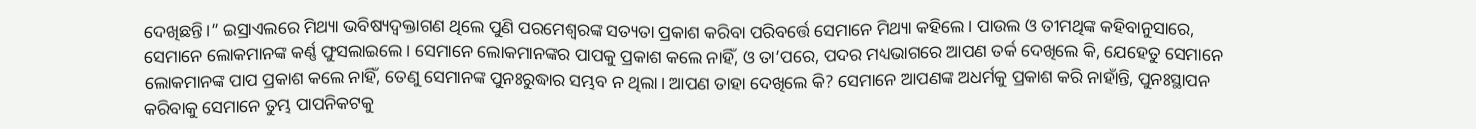ଦେଖିଛନ୍ତି।” ଇସ୍ରାଏଲରେ ମିଥ୍ୟା ଭବିଷ୍ୟଦ୍ବକ୍ତାଗଣ ଥିଲେ ପୁଣି ପରମେଶ୍ୱରଙ୍କ ସତ୍ୟତା ପ୍ରକାଶ କରିବା ପରିବର୍ତ୍ତେ ସେମାନେ ମିଥ୍ୟା କହିଲେ। ପାଉଲ ଓ ତୀମଥିଙ୍କ କହିବାନୁସାରେ, ସେମାନେ ଲୋକମାନଙ୍କ କର୍ଣ୍ଣ ଫୁସଲାଇଲେ। ସେମାନେ ଲୋକମାନଙ୍କର ପାପକୁ ପ୍ରକାଶ କଲେ ନାହିଁ, ଓ ତା’ପରେ, ପଦର ମଧ୍ୟଭାଗରେ ଆପଣ ତର୍କ ଦେଖିଲେ କି, ଯେହେତୁ ସେମାନେ ଲୋକମାନଙ୍କ ପାପ ପ୍ରକାଶ କଲେ ନାହିଁ, ତେଣୁ ସେମାନଙ୍କ ପୁନଃରୁଦ୍ଧାର ସମ୍ଭବ ନ ଥିଲା। ଆପଣ ତାହା ଦେଖିଲେ କି? ସେମାନେ ଆପଣଙ୍କ ଅଧର୍ମକୁ ପ୍ରକାଶ କରି ନାହାଁନ୍ତି, ପୁନଃସ୍ଥାପନ କରିବାକୁ ସେମାନେ ତୁମ୍ଭ ପାପନିକଟକୁ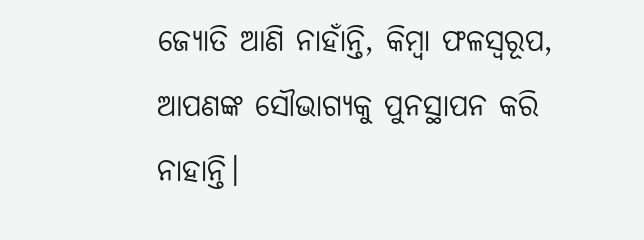ଜ୍ୟୋତି ଆଣି ନାହାଁନ୍ତି, କିମ୍ବା ଫଳସ୍ୱରୂପ, ଆପଣଙ୍କ ସୌଭାଗ୍ୟକୁ ପୁନସ୍ଥାପନ କରି ନାହାନ୍ତି।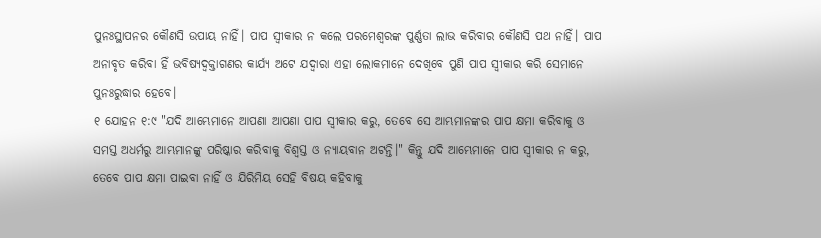ପୁନଃସ୍ଥାପନର କୌଣସି ଉପାୟ ନାହିଁ। ପାପ ସ୍ୱୀକାର ନ କଲେ ପରମେଶ୍ୱରଙ୍କ ପୁର୍ଣ୍ଣତା ଲାଭ କରିବାର କୌଣସି ପଥ ନାହିଁ। ପାପ ଅନାବୃତ କରିବା ହିଁ ଭବିଷ୍ୟଦ୍ବକ୍ତାଗଣର କାର୍ଯ୍ୟ ଅଟେ ଯଦ୍ୱାରା ଏହା ଲୋକମାନେ ଦେଖିବେ ପୁଣି ପାପ ସ୍ୱୀକାର କରି ସେମାନେ ପୁନଃରୁଦ୍ଧାର ହେବେ।
୧ ଯୋହନ ୧:୯ "ଯଦି ଆମ୍ଭେମାନେ ଆପଣା ଆପଣା ପାପ ସ୍ୱୀକାର କରୁ, ତେବେ ସେ ଆମ୍ଭମାନଙ୍କର ପାପ କ୍ଷମା କରିବାକୁ ଓ ସମସ୍ତ ଅଧର୍ମରୁ ଆମ୍ଭମାନଙ୍କୁ ପରିଷ୍କାର କରିବାକୁ ବିଶ୍ୱସ୍ତ ଓ ନ୍ୟାୟବାନ ଅଟନ୍ତି।" କିନ୍ତୁ ଯଦି ଆମ୍ଭେମାନେ ପାପ ସ୍ୱୀକାର ନ କରୁ, ତେବେ ପାପ କ୍ଷମା ପାଇବା ନାହିଁ ଓ ଯିରିମିୟ ସେହି ବିଷୟ କହିବାକୁ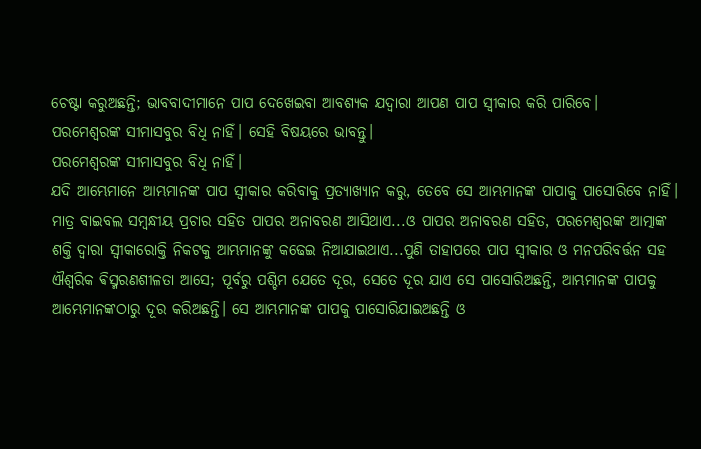ଚେଷ୍ଟା କରୁଅଛନ୍ତି; ଭାବବାଦୀମାନେ ପାପ ଦେଖେଇବା ଆବଶ୍ୟକ ଯଦ୍ୱାରା ଆପଣ ପାପ ସ୍ୱୀକାର କରି ପାରିବେ।
ପରମେଶ୍ୱରଙ୍କ ସୀମାସବୁର ବିଧି ନାହିଁ। ସେହି ବିଷୟରେ ଭାବନ୍ତୁ।
ପରମେଶ୍ୱରଙ୍କ ସୀମାସବୁର ବିଧି ନାହିଁ।
ଯଦି ଆମ୍ଭେମାନେ ଆମ୍ଭମାନଙ୍କ ପାପ ସ୍ୱୀକାର କରିବାକୁ ପ୍ରତ୍ୟାଖ୍ୟାନ କରୁ, ତେବେ ସେ ଆମ୍ଭମାନଙ୍କ ପାପାକୁ ପାସୋରିବେ ନାହିଁ।
ମାତ୍ର ବାଇବଲ ସମ୍ବନ୍ଧୀୟ ପ୍ରଚାର ସହିତ ପାପର ଅନାବରଣ ଆସିଥାଏ...ଓ ପାପର ଅନାବରଣ ସହିତ, ପରମେଶ୍ୱରଙ୍କ ଆତ୍ମାଙ୍କ ଶକ୍ତି ଦ୍ୱାରା ସ୍ୱୀକାରୋକ୍ତି ନିକଟକୁ ଆମ୍ଭମାନଙ୍କୁ କଢେଇ ନିଆଯାଇଥାଏ...ପୁଣି ତାହାପରେ ପାପ ସ୍ୱୀକାର ଓ ମନପରିବର୍ତ୍ତନ ସହ ଐଶ୍ୱରିକ ଵିସ୍ମରଣଶୀଳତା ଆସେ; ପୂର୍ବରୁ ପଶ୍ଚିମ ଯେତେ ଦୂର, ସେତେ ଦୂର ଯାଏ ସେ ପାସୋରିଅଛନ୍ତି, ଆମ୍ଭମାନଙ୍କ ପାପକୁ ଆମ୍ଭେମାନଙ୍କଠାରୁ ଦୂର କରିଅଛନ୍ତି। ସେ ଆମ୍ଭମାନଙ୍କ ପାପକୁ ପାସୋରିଯାଇଅଛନ୍ତି ଓ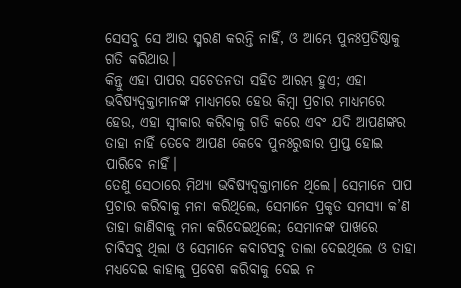ସେସବୁ ସେ ଆଉ ସ୍ମରଣ କରନ୍ତି ନାହିଁ, ଓ ଆମ୍ଭେ ପୁନଃପ୍ରତିଷ୍ଠାକୁ ଗତି କରିଥାଉ।
କିନ୍ତୁ ଏହା ପାପର ସଚେତନତା ସହିତ ଆରମ୍ଭ ହୁଏ; ଏହା ଭବିଷ୍ୟଦ୍ବକ୍ତାମାନଙ୍କ ମାଧ୍ୟମରେ ହେଉ କିମ୍ବା ପ୍ରଚାର ମାଧ୍ୟମରେ ହେଉ, ଏହା ସ୍ୱୀକାର କରିବାକୁ ଗତି କରେ ଏବଂ ଯଦି ଆପଣଙ୍କର ତାହା ନାହିଁ ତେବେ ଆପଣ କେବେ ପୁନଃରୁଦ୍ଧାର ପ୍ରାପ୍ତ ହୋଇ ପାରିବେ ନାହିଁ।
ତେଣୁ ସେଠାରେ ମିଥ୍ୟା ଭବିଷ୍ୟଦ୍ବକ୍ତାମାନେ ଥିଲେ। ସେମାନେ ପାପ ପ୍ରଚାର କରିବାକୁ ମନା କରିଥିଲେ, ସେମାନେ ପ୍ରକୃତ ସମସ୍ୟା କ’ଣ ତାହା ଜାଣିବାକୁ ମନା କରିଦେଇଥିଲେ; ସେମାନଙ୍କ ପାଖରେ ଚାବିସବୁ ଥିଲା ଓ ସେମାନେ କବାଟସବୁ ତାଲା ଦେଇଥିଲେ ଓ ତାହା ମଧ୍ୟଦେଇ କାହାକୁ ପ୍ରବେଶ କରିବାକୁ ଦେଇ ନ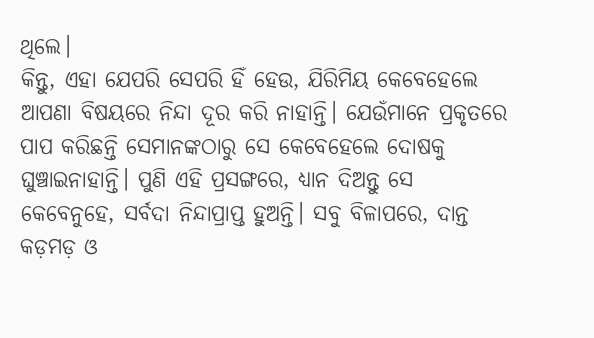ଥିଲେ।
କିନ୍ତୁ, ଏହା ଯେପରି ସେପରି ହିଁ ହେଉ, ଯିରିମିୟ କେବେହେଲେ ଆପଣା ବିଷୟରେ ନିନ୍ଦା ଦୂର କରି ନାହାନ୍ତି। ଯେଉଁମାନେ ପ୍ରକୃତରେ ପାପ କରିଛନ୍ତି ସେମାନଙ୍କଠାରୁ ସେ କେବେହେଲେ ଦୋଷକୁ ଘୁଞ୍ଚାଇନାହାନ୍ତି। ପୁଣି ଏହି ପ୍ରସଙ୍ଗରେ, ଧ୍ୟାନ ଦିଅନ୍ତୁ ସେ କେବେନୁହେ, ସର୍ବଦା ନିନ୍ଦାପ୍ରାପ୍ତ ହୁଅନ୍ତି। ସବୁ ବିଳାପରେ, ଦାନ୍ତ କଡ଼ମଡ଼ ଓ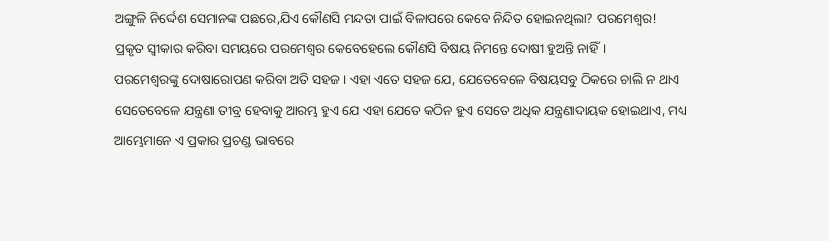ଅଙ୍ଗୁଳି ନିର୍ଦ୍ଦେଶ ସେମାନଙ୍କ ପଛରେ,ଯିଏ କୌଣସି ମନ୍ଦତା ପାଇଁ ବିଳାପରେ କେବେ ନିନ୍ଦିତ ହୋଇନଥିଲା? ପରମେଶ୍ୱର!
ପ୍ରକୃତ ସ୍ୱୀକାର କରିବା ସମୟରେ ପରମେଶ୍ୱର କେବେହେଲେ କୌଣସି ବିଷୟ ନିମନ୍ତେ ଦୋଷୀ ହୁଅନ୍ତି ନାହିଁ।
ପରମେଶ୍ୱରଙ୍କୁ ଦୋଷାରୋପଣ କରିବା ଅତି ସହଜ। ଏହା ଏତେ ସହଜ ଯେ, ଯେତେବେଳେ ବିଷୟସବୁ ଠିକରେ ଚାଲି ନ ଥାଏ ସେତେବେଳେ ଯନ୍ତ୍ରଣା ତୀବ୍ର ହେବାକୁ ଆରମ୍ଭ ହୁଏ ଯେ ଏହା ଯେତେ କଠିନ ହୁଏ ସେତେ ଅଧିକ ଯନ୍ତ୍ରଣାଦାୟକ ହୋଇଥାଏ, ମଧ୍ୟ ଆମ୍ଭେମାନେ ଏ ପ୍ରକାର ପ୍ରଚଣ୍ଡ ଭାବରେ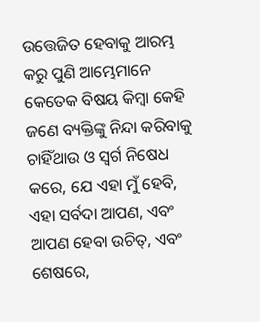ଉତ୍ତେଜିତ ହେବାକୁ ଆରମ୍ଭ କରୁ ପୁଣି ଆମ୍ଭେମାନେ କେତେକ ବିଷୟ କିମ୍ବା କେହି ଜଣେ ବ୍ୟକ୍ତିଙ୍କୁ ନିନ୍ଦା କରିବାକୁ ଚାହିଁଥାଉ ଓ ସ୍ୱର୍ଗ ନିଷେଧ କରେ, ଯେ ଏହା ମୁଁ ହେବି, ଏହା ସର୍ବଦା ଆପଣ, ଏବଂ ଆପଣ ହେବା ଉଚିତ୍, ଏବଂ ଶେଷରେ,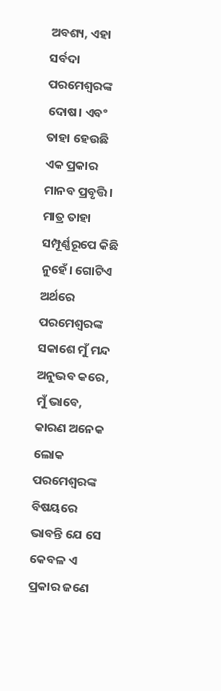ଅବଶ୍ୟ, ଏହା ସର୍ବଦା ପରମେଶ୍ୱରଙ୍କ ଦୋଷ। ଏବଂ ତାହା ହେଉଛି ଏକ ପ୍ରକାର ମାନବ ପ୍ରବୃତ୍ତି।
ମାତ୍ର ତାହା ସମ୍ପୂର୍ଣ୍ଣରୂପେ କିଛି ନୁହେଁ। ଗୋଟିଏ ଅର୍ଥରେ ପରମେଶ୍ୱରଙ୍କ ସକାଶେ ମୁଁ ମନ୍ଦ ଅନୁଭବ କରେ, ମୁଁ ଭାବେ, କାରଣ ଅନେକ ଲୋକ ପରମେଶ୍ୱରଙ୍କ ବିଷୟରେ ଭାବନ୍ତି ଯେ ସେ କେବଳ ଏ ପ୍ରକାର ଜଣେ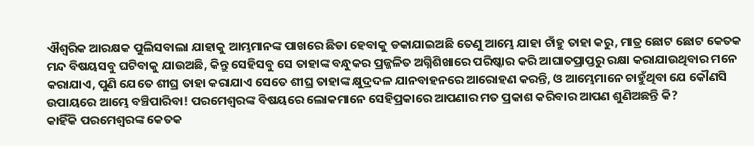ଐଶ୍ୱରିକ ଆରକ୍ଷକ ପୁଲିସବାଲା ଯାହାକୁ ଆମ୍ଭମାନଙ୍କ ପାଖରେ ଛିଡା ହେବାକୁ ଡକାଯାଇଅଛି ତେଣୁ ଆମ୍ଭେ ଯାହା ଚାଁହୁ ତାହା କରୁ, ମାତ୍ର ଛୋଟ ଛୋଟ କେତକ ମନ୍ଦ ବିଷୟସବୁ ଘଟିବାକୁ ଯାଉଅଛି, କିନ୍ତୁ ସେହିସବୁ ସେ ତାହାଙ୍କ ବନ୍ଧୁକର ପ୍ରଜ୍ଜଳିତ ଅଗ୍ନିଶିଖାରେ ପରିଷ୍କାର କରି ଆଘାତପ୍ରାପ୍ତରୁ ରକ୍ଷା କରାଯାଉଥିବାର ମନେ କରାଯାଏ, ପୁଣି ଯେତେ ଶୀଘ୍ର ତାହା କରାଯାଏ ସେତେ ଶୀଘ୍ର ତାହାଙ୍କ କ୍ଷୁଦ୍ରଦଳ ଯାନବାହନରେ ଆରୋହଣ କରନ୍ତି, ଓ ଆମ୍ଭେମାନେ ଚାହୁଁଥିବା ଯେ କୌଣସି ଉପାୟରେ ଆମ୍ଭେ ବଞ୍ଚିପାରିବା! ପରମେଶ୍ୱରଙ୍କ ବିଷୟରେ ଲୋକମାନେ ସେହିପ୍ରକାରେ ଆପଣାର ମତ ପ୍ରକାଶ କରିବାର ଆପଣ ଶୁଣିଅଛନ୍ତି କି?
କାହିଁକି ପରମେଶ୍ୱରଙ୍କ କେତକ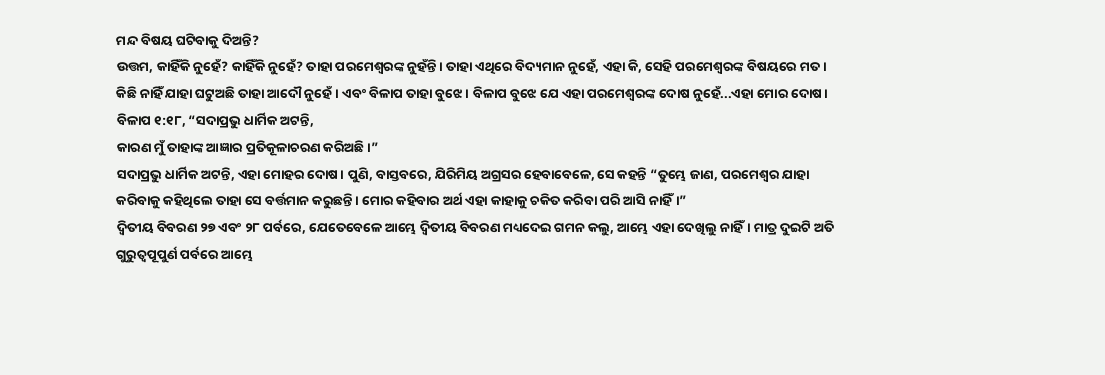ମନ୍ଦ ବିଷୟ ଘଟିବାକୁ ଦିଅନ୍ତି?
ଉତ୍ତମ, କାହିଁକି ନୁହେଁ? କାହିଁକି ନୁହେଁ? ତାହା ପରମେଶ୍ୱରଙ୍କ ନୁହଁନ୍ତି। ତାହା ଏଥିରେ ବିଦ୍ୟମାନ ନୁହେଁ, ଏହା କି, ସେହି ପରମେଶ୍ୱରଙ୍କ ବିଷୟରେ ମତ।
କିଛି ନାହିଁ ଯାହା ଘଟୁଅଛି ତାହା ଆଦୌ ନୁହେଁ। ଏବଂ ବିଳାପ ତାହା ବୁଝେ। ବିଳାପ ବୁଝେ ଯେ ଏହା ପରମେଶ୍ୱରଙ୍କ ଦୋଷ ନୁହେଁ...ଏହା ମୋର ଦୋଷ।
ବିଳାପ ୧:୧୮, “ସଦାପ୍ରଭୁ ଧାର୍ମିକ ଅଟନ୍ତି,
କାରଣ ମୁଁ ତାହାଙ୍କ ଆଜ୍ଞାର ପ୍ରତିକୂଳାଚରଣ କରିଅଛି।”
ସଦାପ୍ରଭୁ ଧାର୍ମିକ ଅଟନ୍ତି, ଏହା ମୋହର ଦୋଷ। ପୁଣି, ବାସ୍ତବରେ, ଯିରିମିୟ ଅଗ୍ରସର ହେବାବେଳେ, ସେ କହନ୍ତି “ତୁମ୍ଭେ ଜାଣ, ପରମେଶ୍ୱର ଯାହା କରିବାକୁ କହିଥିଲେ ତାହା ସେ ବର୍ତ୍ତମାନ କରୁଛନ୍ତି। ମୋର କହିବାର ଅର୍ଥ ଏହା କାହାକୁ ଚକିତ କରିବା ପରି ଆସି ନାହିଁ।”
ଦ୍ଵିତୀୟ ବିବରଣ ୨୭ ଏବଂ ୨୮ ପର୍ବରେ, ଯେତେବେଳେ ଆମ୍ଭେ ଦ୍ଵିତୀୟ ବିବରଣ ମଧ୍ୟଦେଇ ଗମନ କଲୁ, ଆମ୍ଭେ ଏହା ଦେଖିଲୁ ନାହିଁ। ମାତ୍ର ଦୁଇଟି ଅତି ଗୁରୁତ୍ୱପୂପୁର୍ଣ ପର୍ବରେ ଆମ୍ଭେ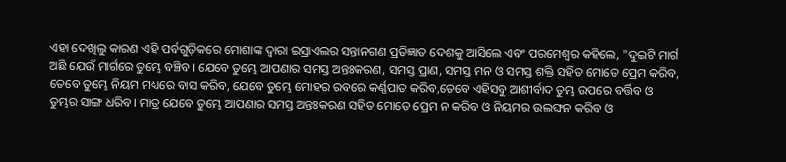ଏହା ଦେଖିଲୁ କାରଣ ଏହି ପର୍ବଗୁଡ଼ିକରେ ମୋଶାଙ୍କ ଦ୍ୱାରା ଇସ୍ରାଏଲର ସନ୍ତାନଗଣ ପ୍ରତିଜ୍ଞାତ ଦେଶକୁ ଆସିଲେ ଏବଂ ପରମେଶ୍ୱର କହିଲେ, "ଦୁଇଟି ମାର୍ଗ ଅଛି ଯେଉଁ ମାର୍ଗରେ ତୁମ୍ଭେ ବଞ୍ଚିବ। ଯେବେ ତୁମ୍ଭେ ଆପଣାର ସମସ୍ତ ଅନ୍ତଃକରଣ, ସମସ୍ତ ପ୍ରାଣ, ସମସ୍ତ ମନ ଓ ସମସ୍ତ ଶକ୍ତି ସହିତ ମୋତେ ପ୍ରେମ କରିବ, ତେବେ ତୁମ୍ଭେ ନିୟମ ମଧ୍ୟରେ ବାସ କରିବ, ଯେବେ ତୁମ୍ଭେ ମୋହର ରବରେ କର୍ଣ୍ଣପାତ କରିବ,ତେବେ ଏହିସବୁ ଆଶୀର୍ବାଦ ତୁମ୍ଭ ଉପରେ ବର୍ତ୍ତିବ ଓ ତୁମ୍ଭର ସାଙ୍ଗ ଧରିବ। ମାତ୍ର ଯେବେ ତୁମ୍ଭେ ଆପଣାର ସମସ୍ତ ଅନ୍ତଃକରଣ ସହିତ ମୋତେ ପ୍ରେମ ନ କରିବ ଓ ନିୟମର ଉଲଙ୍ଘନ କରିବ ଓ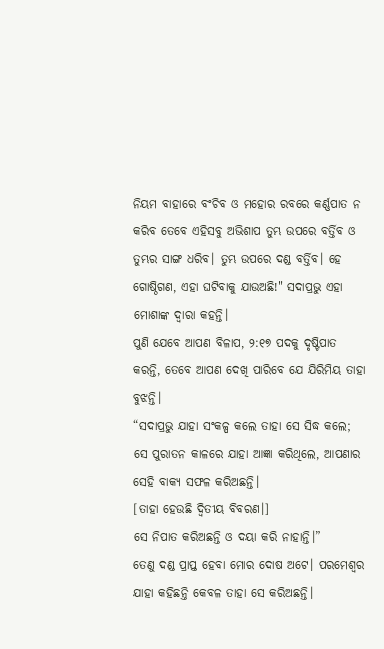ନିୟମ ବାହାରେ ବଂଚିବ ଓ ମହୋର ରବରେ କର୍ଣ୍ଣପାତ ନ କରିବ ତେବେ ଏହିସବୁ ଅଭିଶାପ ତୁମ୍ଭ ଉପରେ ବର୍ତ୍ତିବ ଓ ତୁମ୍ଭର ସାଙ୍ଗ ଧରିବ। ତୁମ୍ଭ ଉପରେ ଦଣ୍ଡ ବର୍ତ୍ତିବ। ହେ ଗୋଷ୍ଠିଗଣ, ଏହା ଘଟିବାକୁ ଯାଉଅଛି!" ସଦାପ୍ରଭୁ ଏହା ମୋଶାଙ୍କ ଦ୍ୱାରା କହନ୍ତି।
ପୁଣି ଯେବେ ଆପଣ ବିଳାପ, ୨:୧୭ ପଦକୁ ଦୃଷ୍ଟିପାତ କରନ୍ତି, ତେବେ ଆପଣ ଦେଖି ପାରିବେ ଯେ ଯିରିମିୟ ତାହା ବୁଝନ୍ତି।
“ସଦାପ୍ରଭୁ ଯାହା ସଂକଳ୍ପ କଲେ ତାହା ସେ ସିଦ୍ଧ କଲେ;
ସେ ପୁରାତନ କାଳରେ ଯାହା ଆଜ୍ଞା କରିଥିଲେ, ଆପଣାର ସେହି ବାକ୍ୟ ସଫଳ କରିଅଛନ୍ତି।
[ତାହା ହେଉଛି ଦ୍ୱିତୀୟ ବିବରଣ।]
ସେ ନିପାତ କରିଅଛନ୍ତି ଓ ଦୟା କରି ନାହାନ୍ତି।”
ତେଣୁ ଦଣ୍ଡ ପ୍ରାପ୍ତ ହେବା ମୋର ଦୋଷ ଅଟେ। ପରମେଶ୍ୱର ଯାହା କହିଛନ୍ତି କେବଳ ତାହା ସେ କରିଅଛନ୍ତି।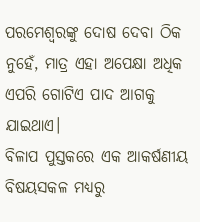ପରମେଶ୍ୱରଙ୍କୁ ଦୋଷ ଦେବା ଠିକ ନୁହେଁ, ମାତ୍ର ଏହା ଅପେକ୍ଷା ଅଧିକ ଏପରି ଗୋଟିଏ ପାଦ ଆଗକୁ ଯାଇଥାଏ।
ବିଳାପ ପୁସ୍ତକରେ ଏକ ଆକର୍ଷଣୀୟ ବିଷୟସକଳ ମଧ୍ୟରୁ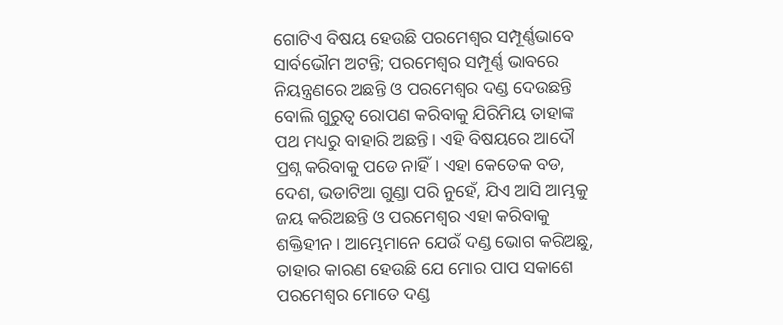ଗୋଟିଏ ବିଷୟ ହେଉଛି ପରମେଶ୍ୱର ସମ୍ପୂର୍ଣ୍ଣଭାବେ ସାର୍ବଭୌମ ଅଟନ୍ତି; ପରମେଶ୍ୱର ସମ୍ପୂର୍ଣ୍ଣ ଭାବରେ ନିୟନ୍ତ୍ରଣରେ ଅଛନ୍ତି ଓ ପରମେଶ୍ୱର ଦଣ୍ଡ ଦେଉଛନ୍ତି ବୋଲି ଗୁରୁତ୍ୱ ରୋପଣ କରିବାକୁ ଯିରିମିୟ ତାହାଙ୍କ ପଥ ମଧ୍ୟରୁ ବାହାରି ଅଛନ୍ତି। ଏହି ବିଷୟରେ ଆଦୌ ପ୍ରଶ୍ନ କରିବାକୁ ପଡେ ନାହିଁ। ଏହା କେତେକ ବଡ, ଦେଶ, ଭଡାଟିଆ ଗୁଣ୍ଡା ପରି ନୁହେଁ, ଯିଏ ଆସି ଆମ୍ଭକୁ ଜୟ କରିଅଛନ୍ତି ଓ ପରମେଶ୍ୱର ଏହା କରିବାକୁ ଶକ୍ତିହୀନ। ଆମ୍ଭେମାନେ ଯେଉଁ ଦଣ୍ଡ ଭୋଗ କରିଅଛୁ, ତାହାର କାରଣ ହେଉଛି ଯେ ମୋର ପାପ ସକାଶେ ପରମେଶ୍ୱର ମୋତେ ଦଣ୍ଡ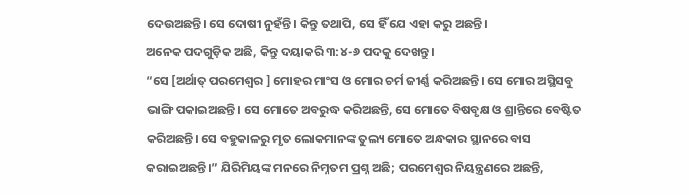ଦେଉଅଛନ୍ତି। ସେ ଦୋଷୀ ନୁହଁନ୍ତି। କିନ୍ତୁ ତଥାପି, ସେ ହିଁ ଯେ ଏହା କରୁ ଅଛନ୍ତି।
ଅନେକ ପଦଗୁଡ଼ିକ ଅଛି, କିନ୍ତୁ ଦୟାକରି ୩:୪-୬ ପଦକୁ ଦେଖନ୍ତୁ।
“ସେ [ଅର୍ଥାତ୍ ପରମେଶ୍ୱର ] ମୋହର ମାଂସ ଓ ମୋର ଚର୍ମ ଜୀର୍ଣ୍ଣ କରିଅଛନ୍ତି। ସେ ମୋର ଅସ୍ଥିସବୁ ଭାଙ୍ଗି ପକାଇଅଛନ୍ତି। ସେ ମୋତେ ଅବରୁଦ୍ଧ କରିଅଛନ୍ତି, ସେ ମୋତେ ବିଷବୃକ୍ଷ ଓ ଶ୍ରାନ୍ତିରେ ବେଷ୍ଟିତ କରିଅଛନ୍ତି। ସେ ବହୁକାଳରୁ ମୃତ ଲୋକମାନଙ୍କ ତୁଲ୍ୟ ମୋତେ ଅନ୍ଧକାର ସ୍ଥାନରେ ବାସ କରାଇଅଛନ୍ତି।” ଯିରିମିୟଙ୍କ ମନରେ ନିମ୍ନତମ ପ୍ରଶ୍ନ ଅଛି; ପରମେଶ୍ୱର ନିୟନ୍ତ୍ରଣରେ ଅଛନ୍ତି,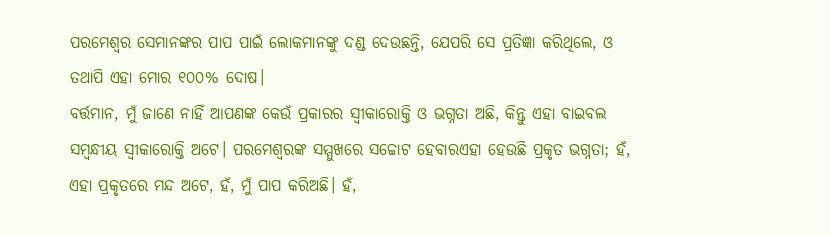ପରମେଶ୍ୱର ସେମାନଙ୍କର ପାପ ପାଇଁ ଲୋକମାନଙ୍କୁ ଦଣ୍ଡ ଦେଉଛନ୍ତି, ଯେପରି ସେ ପ୍ରତିଜ୍ଞା କରିଥିଲେ, ଓ ତଥାପି ଏହା ମୋର ୧୦୦% ଦୋଷ।
ବର୍ତ୍ତମାନ, ମୁଁ ଜାଣେ ନାହିଁ ଆପଣଙ୍କ କେଉଁ ପ୍ରକାରର ସ୍ୱୀକାରୋକ୍ତି ଓ ଭଗ୍ନତା ଅଛି, କିନ୍ତୁ ଏହା ବାଇବଲ ସମ୍ବନ୍ଧୀୟ ସ୍ୱୀକାରୋକ୍ତି ଅଟେ। ପରମେଶ୍ୱରଙ୍କ ସମ୍ମୁଖରେ ସଚ୍ଚୋଟ ହେବାରଏହା ହେଉଛି ପ୍ରକୃତ ଭଗ୍ନତା; ହଁ, ଏହା ପ୍ରକୃତରେ ମନ୍ଦ ଅଟେ, ହଁ, ମୁଁ ପାପ କରିଅଛି। ହଁ,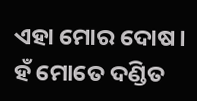ଏହା ମୋର ଦୋଷ। ହଁ ମୋତେ ଦଣ୍ଡିତ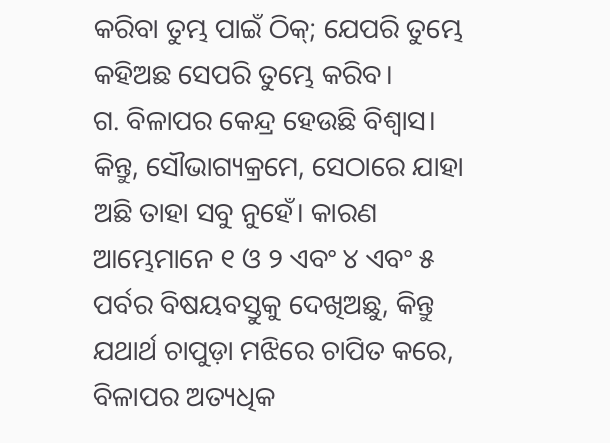କରିବା ତୁମ୍ଭ ପାଇଁ ଠିକ୍; ଯେପରି ତୁମ୍ଭେ କହିଅଛ ସେପରି ତୁମ୍ଭେ କରିବ।
ଗ. ବିଳାପର କେନ୍ଦ୍ର ହେଉଛି ବିଶ୍ୱାସ।
କିନ୍ତୁ, ସୌଭାଗ୍ୟକ୍ରମେ, ସେଠାରେ ଯାହା ଅଛି ତାହା ସବୁ ନୁହେଁ। କାରଣ ଆମ୍ଭେମାନେ ୧ ଓ ୨ ଏବଂ ୪ ଏବଂ ୫ ପର୍ବର ବିଷୟବସ୍ତୁକୁ ଦେଖିଅଛୁ, କିନ୍ତୁ ଯଥାର୍ଥ ଚାପୁଡ଼ା ମଝିରେ ଚାପିତ କରେ, ବିଳାପର ଅତ୍ୟଧିକ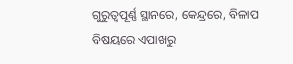ଗୁରୁତ୍ୱପୂର୍ଣ୍ଣ ସ୍ଥାନରେ, କେନ୍ଦ୍ରରେ, ବିଳାପ ବିଷୟରେ ଏପାଖରୁ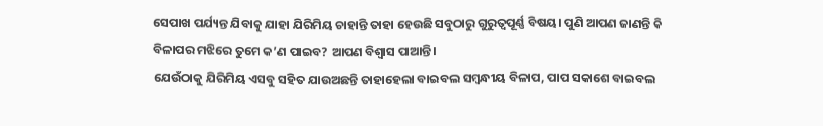ସେପାଖ ପର୍ଯ୍ୟନ୍ତ ଯିବାକୁ ଯାହା ଯିରିମିୟ ଚାହାନ୍ତି ତାହା ହେଉଛି ସବୁଠାରୁ ଗୁରୁତ୍ୱପୂର୍ଣ୍ଣ ବିଷୟ। ପୁଣି ଆପଣ ଜାଣନ୍ତି କି ବିଳାପର ମଝିରେ ତୁମେ କ’ଣ ପାଇବ? ଆପଣ ବିଶ୍ୱାସ ପାଆନ୍ତି।
ଯେଉଁଠାକୁ ଯିରିମିୟ ଏସବୁ ସହିତ ଯାଉଅଛନ୍ତି ତାହାହେଲା ବାଇବଲ ସମ୍ବନ୍ଧୀୟ ବିଳାପ, ପାପ ସକାଶେ ବାଇବଲ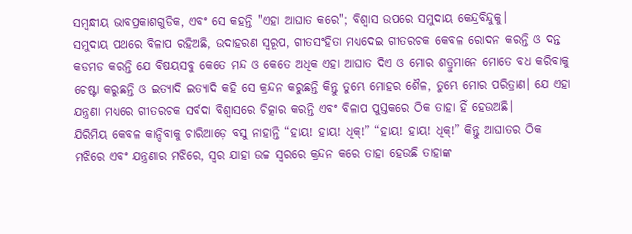ସମ୍ବନ୍ଧୀୟ ଭାବପ୍ରକାଶଗୁଡିକ, ଏବଂ ସେ କହନ୍ତି "ଏହା ଆଘାତ କରେ"; ବିଶ୍ୱାସ ଉପରେ ସମୁଦାୟ କେନ୍ଦ୍ରବିନ୍ଦୁକୁ।
ସମୁଦାୟ ପଥରେ ବିଳାପ ରହିଅଛି, ଉଦାହରଣ ସ୍ୱରୂପ, ଗୀତସଂହିତା ମଧ୍ୟଦେଇ ଗୀତରଚକ କେବଳ ରୋଦନ କରନ୍ତି ଓ ଦନ୍ତ କଡମଡ କରନ୍ତି ଯେ ବିଷୟସବୁ କେତେ ମନ୍ଦ ଓ କେତେ ଅଧିକ ଏହା ଆଘାତ ଦିଏ ଓ ମୋର ଶତ୍ରୁମାନେ ମୋତେ ବଧ କରିବାକୁ ଚେଷ୍ଟା କରୁଛନ୍ତି ଓ ଇତ୍ୟାଦି ଇତ୍ୟାଦି କହି ସେ କ୍ରନ୍ଦନ କରୁଛନ୍ତି କିନ୍ତୁ ତୁମ୍ଭେ ମୋହର ଶୈଳ, ତୁମ୍ଭେ ମୋର ପରିତ୍ରାଣ। ଯେ ଏହା ଯନ୍ତ୍ରଣା ମଧ୍ୟରେ ଗୀତରଚକ ସର୍ବଦା ବିଶ୍ୱାସରେ ଚିତ୍କାର କରନ୍ତି ଏବଂ ବିଳାପ ପୁସ୍ତକରେ ଠିକ ତାହା ହିଁ ହେଉଅଛି।
ଯିରିମିୟ କେବଳ କାନ୍ଦିବାକୁ ଚାରିଆଡ଼େ ବସୁ ନାହାନ୍ତି “ହାୟ! ହାୟ! ଧିକ୍!” “ହାୟ! ହାୟ! ଧିକ୍!” କିନ୍ତୁ ଆଘାତର ଠିକ ମଝିରେ ଏବଂ ଯନ୍ତ୍ରଣାର ମଝିରେ, ସ୍ୱର ଯାହା ଉଚ୍ଚ ସ୍ୱରରେ କ୍ରନ୍ଦନ କରେ ତାହା ହେଉଛି ତାହାଙ୍କ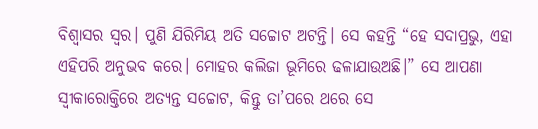ବିଶ୍ୱାସର ସ୍ୱର। ପୁଣି ଯିରିମିୟ ଅତି ସଚ୍ଚୋଟ ଅଟନ୍ତି। ସେ କହନ୍ତି “ହେ ସଦାପ୍ରଭୁ, ଏହା ଏହିପରି ଅନୁଭବ କରେ। ମୋହର କଲିଜା ଭୂମିରେ ଢଳାଯାଉଅଛି।” ସେ ଆପଣା ସ୍ୱୀକାରୋକ୍ତିରେ ଅତ୍ୟନ୍ତ ସଚ୍ଚୋଟ, କିନ୍ତୁ ତା’ପରେ ଥରେ ସେ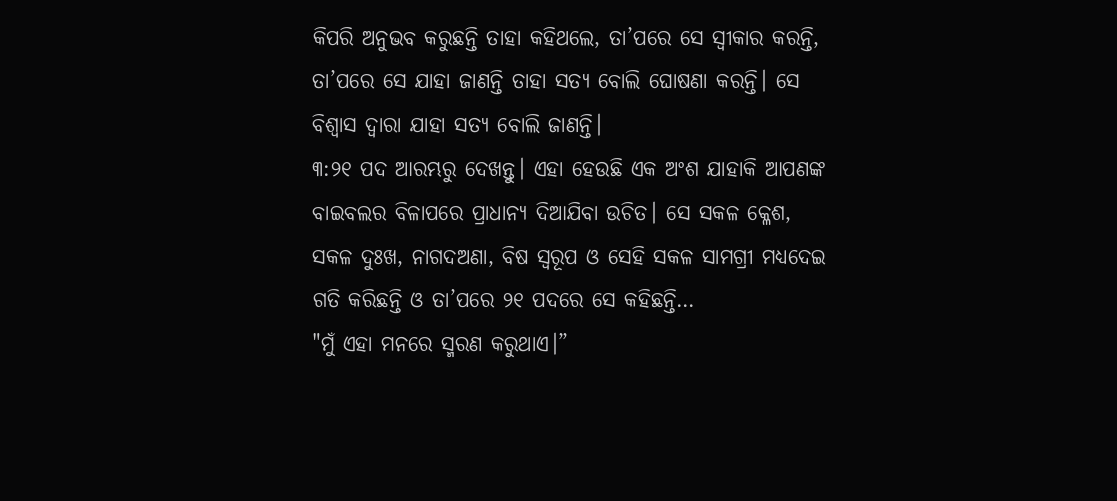କିପରି ଅନୁଭବ କରୁଛନ୍ତି ତାହା କହିଥଲେ, ତା’ପରେ ସେ ସ୍ୱୀକାର କରନ୍ତି, ତା’ପରେ ସେ ଯାହା ଜାଣନ୍ତି ତାହା ସତ୍ୟ ବୋଲି ଘୋଷଣା କରନ୍ତି। ସେ ବିଶ୍ୱାସ ଦ୍ୱାରା ଯାହା ସତ୍ୟ ବୋଲି ଜାଣନ୍ତି।
୩:୨୧ ପଦ ଆରମ୍ଭରୁ ଦେଖନ୍ତୁ। ଏହା ହେଉଛି ଏକ ଅଂଶ ଯାହାକି ଆପଣଙ୍କ ବାଇବଲର ବିଳାପରେ ପ୍ରାଧାନ୍ୟ ଦିଆଯିବା ଉଚିତ। ସେ ସକଳ କ୍ଳେଶ, ସକଳ ଦୁଃଖ, ନାଗଦଅଣା, ବିଷ ସ୍ୱରୂପ ଓ ସେହି ସକଳ ସାମଗ୍ରୀ ମଧ୍ୟଦେଇ ଗତି କରିଛନ୍ତି ଓ ତା’ପରେ ୨୧ ପଦରେ ସେ କହିଛନ୍ତି…
"ମୁଁ ଏହା ମନରେ ସ୍ମରଣ କରୁଥାଏ।”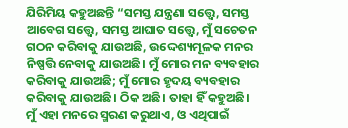ଯିରିମିୟ କହୁଅଛନ୍ତି “ସମସ୍ତ ଯନ୍ତ୍ରଣା ସତ୍ତ୍ୱେ, ସମସ୍ତ ଆବେଗ ସତ୍ତ୍ୱେ, ସମସ୍ତ ଆଘାତ ସତ୍ତ୍ୱେ, ମୁଁ ସଚେତନ ଗଠନ କରିବାକୁ ଯାଉଅଛି, ଉଦ୍ଦେଶ୍ୟମୂଳକ ମନର ନିଷ୍ପତ୍ତି ନେବାକୁ ଯାଉଅଛି। ମୁଁ ମୋର ମନ ବ୍ୟବହାର କରିବାକୁ ଯାଉଅଛି; ମୁଁ ମୋର ହୃଦୟ ବ୍ୟବହାର କରିବାକୁ ଯାଉଅଛି। ଠିକ ଅଛି। ତାହା ହିଁ କହୁଅଛି।
ମୁଁ ଏହା ମନରେ ସ୍ମରଣ କରୁଥାଏ, ଓ ଏଥିପାଇଁ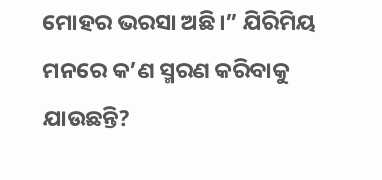ମୋହର ଭରସା ଅଛି।” ଯିରିମିୟ ମନରେ କ’ଣ ସ୍ମରଣ କରିବାକୁ ଯାଉଛନ୍ତି?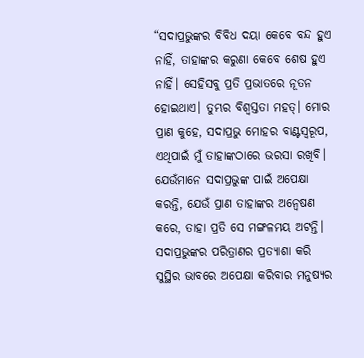“ସଦାପ୍ରଭୁଙ୍କର ବିବିଧ ଦୟା କେବେ ବନ୍ଦ ହୁଏ ନାହିଁ, ତାହାଙ୍କର କରୁଣା କେବେ ଶେଷ ହୁଏ ନାହିଁ। ସେହିସବୁ ପ୍ରତି ପ୍ରଭାତରେ ନୂତନ ହୋଇଥାଏ। ତୁମ୍ଭର ବିଶ୍ୱସ୍ତତା ମହତ୍। ମୋର ପ୍ରାଣ କୁହେ, ସଦାପ୍ରଭୁ ମୋହର ବାଣ୍ଟସ୍ୱରୂପ, ଏଥିପାଇଁ ମୁଁ ତାହାଙ୍କଠାରେ ଭରସା ରଖିବି। ଯେଉଁମାନେ ସଦାପ୍ରଭୁଙ୍କ ପାଇଁ ଅପେକ୍ଷା କରନ୍ତି, ଯେଉଁ ପ୍ରାଣ ତାହାଙ୍କର ଅନ୍ୱେଷଣ କରେ, ତାହା ପ୍ରତି ସେ ମଙ୍ଗଳମୟ ଅଟନ୍ତି। ସଦାପ୍ରଭୁଙ୍କର ପରିତ୍ରାଣର ପ୍ରତ୍ୟାଶା କରି ସୁସ୍ଥିର ଭାବରେ ଅପେକ୍ଷା କରିବାର ମନୁଷ୍ୟର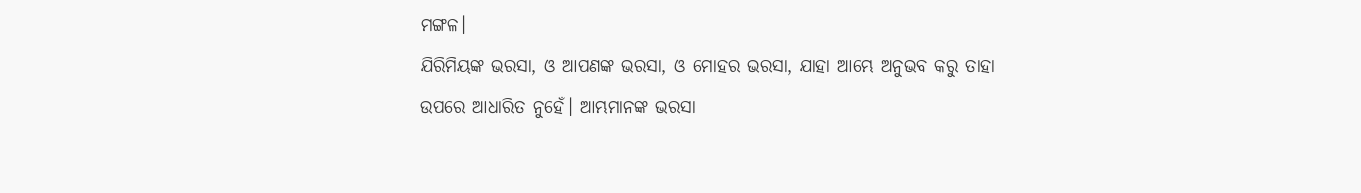ମଙ୍ଗଳ।
ଯିରିମିୟଙ୍କ ଭରସା, ଓ ଆପଣଙ୍କ ଭରସା, ଓ ମୋହର ଭରସା, ଯାହା ଆମ୍ଭେ ଅନୁଭବ କରୁ ତାହା ଉପରେ ଆଧାରିତ ନୁହେଁ। ଆମ୍ଭମାନଙ୍କ ଭରସା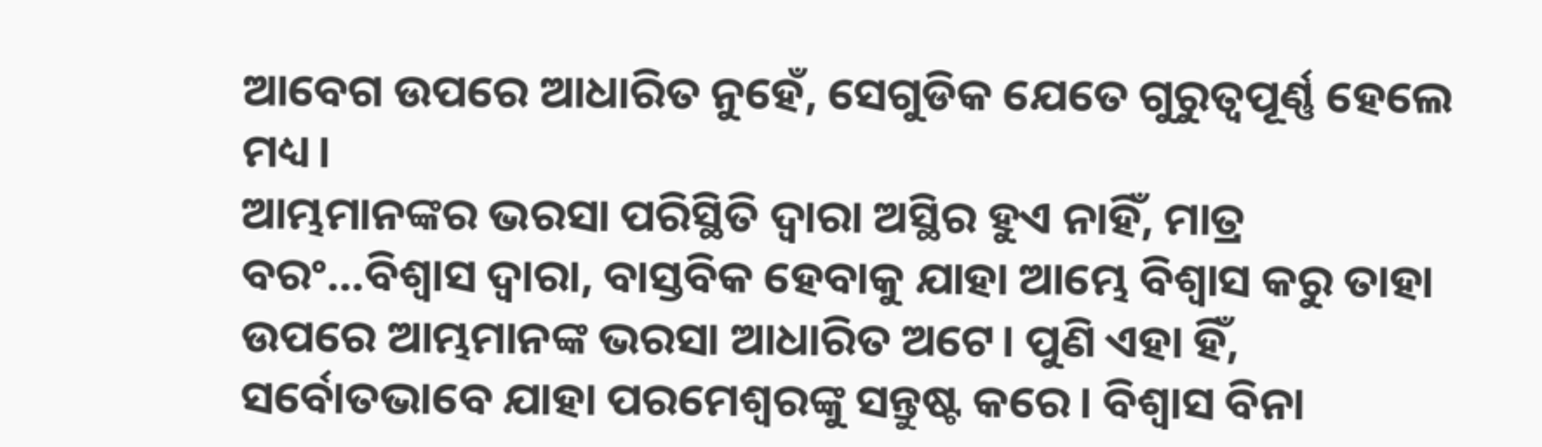ଆବେଗ ଉପରେ ଆଧାରିତ ନୁହେଁ, ସେଗୁଡିକ ଯେତେ ଗୁରୁତ୍ୱପୂର୍ଣ୍ଣ ହେଲେ ମଧ୍ୟ।
ଆମ୍ଭମାନଙ୍କର ଭରସା ପରିସ୍ଥିତି ଦ୍ୱାରା ଅସ୍ଥିର ହୁଏ ନାହିଁ, ମାତ୍ର ବରଂ…ବିଶ୍ୱାସ ଦ୍ୱାରା, ବାସ୍ତବିକ ହେବାକୁ ଯାହା ଆମ୍ଭେ ବିଶ୍ୱାସ କରୁ ତାହା ଉପରେ ଆମ୍ଭମାନଙ୍କ ଭରସା ଆଧାରିତ ଅଟେ। ପୁଣି ଏହା ହିଁ, ସର୍ବୋତଭାବେ ଯାହା ପରମେଶ୍ୱରଙ୍କୁ ସନ୍ତୁଷ୍ଟ କରେ। ବିଶ୍ୱାସ ବିନା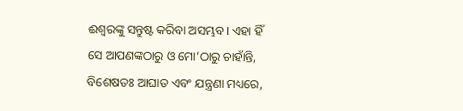ଈଶ୍ୱରଙ୍କୁ ସନ୍ତୁଷ୍ଟ କରିବା ଅସମ୍ଭବ। ଏହା ହିଁ ସେ ଆପଣଙ୍କଠାରୁ ଓ ମୋ’ଠାରୁ ଚାହାଁନ୍ତି, ବିଶେଷତଃ ଆଘାତ ଏବଂ ଯନ୍ତ୍ରଣା ମଧ୍ୟରେ,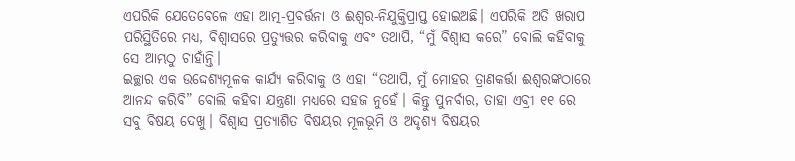ଏପରିକି ଯେତେବେଳେ ଏହା ଆତ୍ମ-ପ୍ରବର୍ତ୍ତନା ଓ ଈଶ୍ୱର-ନିଯୁକ୍ତିପ୍ରାପ୍ତ ହୋଇଅଛି। ଏପରିକି ଅତି ଖରାପ ପରିସ୍ଥିତିରେ ମଧ୍ୟ, ବିଶ୍ୱାସରେ ପ୍ରତ୍ୟୁତ୍ତର କରିବାକୁ ଏବଂ ତଥାପି, “ମୁଁ ବିଶ୍ୱାସ କରେ” ବୋଲି କହିବାକୁ ସେ ଆମ୍ଭଠୁ ଚାହାଁନ୍ତି।
ଇଚ୍ଛାର ଏକ ଉଦ୍ଦେଶ୍ୟମୂଳକ କାର୍ଯ୍ୟ କରିବାକୁ ଓ ଏହା “ତଥାପି, ମୁଁ ମୋହର ତ୍ରାଣକର୍ତ୍ତା ଈଶ୍ୱରଙ୍କଠାରେ ଆନନ୍ଦ କରିବି” ବୋଲି କହିବା ଯନ୍ତ୍ରଣା ମଧ୍ୟରେ ସହଜ ନୁହେଁ। କିନ୍ତୁ ପୁନର୍ବାର, ତାହା ଏବ୍ରୀ ୧୧ ରେ ସବୁ ବିଷୟ ଦେଖୁ। ବିଶ୍ୱାସ ପ୍ରତ୍ୟାଶିତ ବିଷୟର ମୂଳଭୂମି ଓ ଅଦୃଶ୍ୟ ବିଷୟର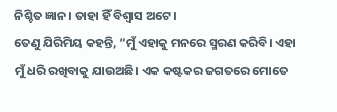ନିଶ୍ଚିତ ଜ୍ଞାନ। ତାହା ହିଁ ବିଶ୍ୱାସ ଅଟେ।
ତେଣୁ ଯିରିମିୟ କହନ୍ତି, “ମୁଁ ଏହାକୁ ମନରେ ସ୍ମରଣ କରିବି। ଏହା ମୁଁ ଧରି ରଖିବାକୁ ଯାଉଅଛି। ଏକ କଷ୍ଟକର ଜଗତରେ ମୋତେ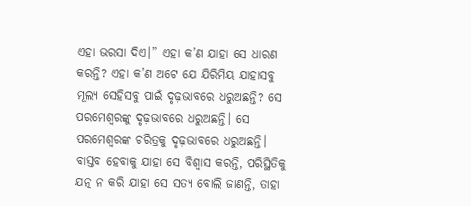ଏହା ଭରସା ଦିଏ।” ଏହା କ’ଣ ଯାହା ସେ ଧାରଣ କରନ୍ତି? ଏହା କ’ଣ ଅଟେ ଯେ ଯିରିମିୟ ଯାହାସବୁ ମୂଲ୍ୟ ସେହିସବୁ ପାଇଁ ଦୃଢ଼ଭାବରେ ଧରୁଅଛନ୍ତି? ସେ ପରମେଶ୍ୱରଙ୍କୁ ଦୃଢ଼ଭାବରେ ଧରୁଅଛନ୍ତି। ସେ ପରମେଶ୍ୱରଙ୍କ ଚରିତ୍ରକୁ ଦୃଢ଼ଭାବରେ ଧରୁଅଛନ୍ତି। ବାସ୍ତବ ହେବାକୁ ଯାହା ସେ ବିଶ୍ୱାସ କରନ୍ତି, ପରିସ୍ଥିତିକୁ ଯତ୍ନ ନ କରି ଯାହା ସେ ସତ୍ୟ ବୋଲି ଜାଣନ୍ତି, ତାହା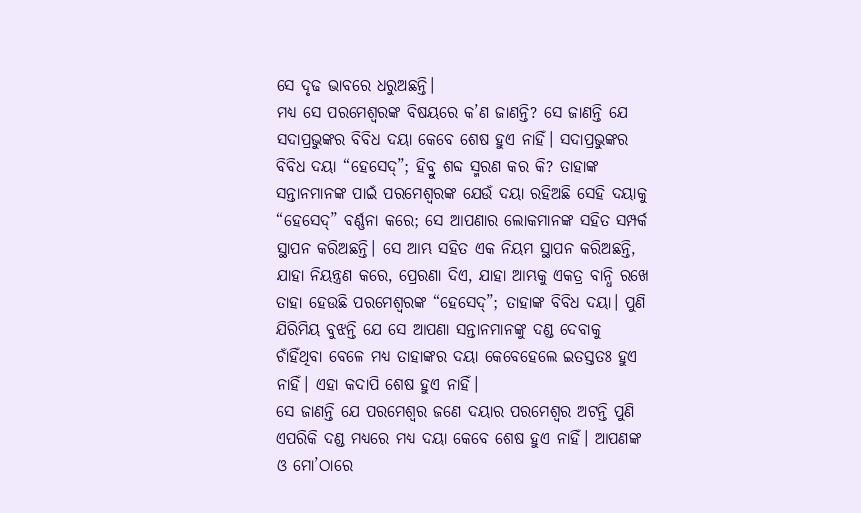ସେ ଦୃଢ ଭାବରେ ଧରୁଅଛନ୍ତି।
ମଧ୍ୟ ସେ ପରମେଶ୍ୱରଙ୍କ ବିଷୟରେ କ’ଣ ଜାଣନ୍ତି? ସେ ଜାଣନ୍ତି ଯେ ସଦାପ୍ରଭୁଙ୍କର ବିବିଧ ଦୟା କେବେ ଶେଷ ହୁଏ ନାହିଁ। ସଦାପ୍ରଭୁଙ୍କର ବିବିଧ ଦୟା “ହେସେଦ୍”; ହିବ୍ରୁ ଶବ୍ଦ ସ୍ମରଣ କର କି? ତାହାଙ୍କ ସନ୍ତାନମାନଙ୍କ ପାଇଁ ପରମେଶ୍ୱରଙ୍କ ଯେଉଁ ଦୟା ରହିଅଛି ସେହି ଦୟାକୁ “ହେସେଦ୍” ବର୍ଣ୍ଣନା କରେ; ସେ ଆପଣାର ଲୋକମାନଙ୍କ ସହିତ ସମ୍ପର୍କ ସ୍ଥାପନ କରିଅଛନ୍ତି। ସେ ଆମ୍ଭ ସହିତ ଏକ ନିୟମ ସ୍ଥାପନ କରିଅଛନ୍ତି, ଯାହା ନିୟନ୍ତ୍ରଣ କରେ, ପ୍ରେରଣା ଦିଏ, ଯାହା ଆମ୍ଭକୁ ଏକତ୍ର ବାନ୍ଧି ରଖେ ତାହା ହେଉଛି ପରମେଶ୍ୱରଙ୍କ “ହେସେଦ୍”; ତାହାଙ୍କ ବିବିଧ ଦୟା। ପୁଣି ଯିରିମିୟ ବୁଝନ୍ତି ଯେ ସେ ଆପଣା ସନ୍ତାନମାନଙ୍କୁ ଦଣ୍ଡ ଦେବାକୁ ଚାଁହିଁଥିବା ବେଳେ ମଧ୍ୟ ତାହାଙ୍କର ଦୟା କେବେହେଲେ ଇତସ୍ତତଃ ହୁଏ ନାହିଁ। ଏହା କଦାପି ଶେଷ ହୁଏ ନାହିଁ।
ସେ ଜାଣନ୍ତି ଯେ ପରମେଶ୍ୱର ଜଣେ ଦୟାର ପରମେଶ୍ୱର ଅଟନ୍ତି ପୁଣି ଏପରିକି ଦଣ୍ଡ ମଧ୍ୟରେ ମଧ୍ୟ ଦୟା କେବେ ଶେଷ ହୁଏ ନାହିଁ। ଆପଣଙ୍କ ଓ ମୋ’ଠାରେ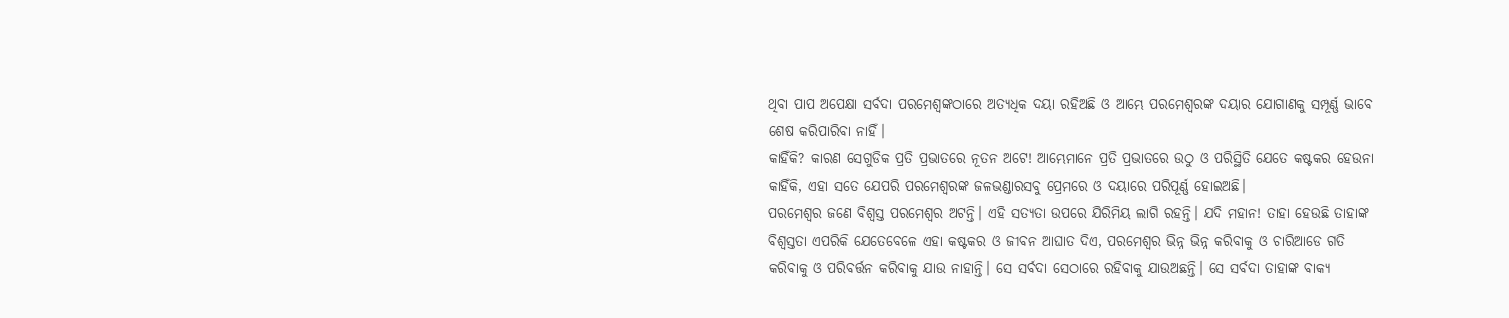ଥିବା ପାପ ଅପେକ୍ଷା ସର୍ବଦା ପରମେଶ୍ୱଙ୍କଠାରେ ଅତ୍ୟଧିକ ଦୟା ରହିଅଛି ଓ ଆମ୍ଭେ ପରମେଶ୍ୱରଙ୍କ ଦୟାର ଯୋଗାଣକୁ ସମ୍ପୂର୍ଣ୍ଣ ଭାବେ ଶେଷ କରିପାରିବା ନାହିଁ।
କାହିଁକି? କାରଣ ସେଗୁଡିକ ପ୍ରତି ପ୍ରଭାତରେ ନୂତନ ଅଟେ! ଆମ୍ଭେମାନେ ପ୍ରତି ପ୍ରଭାତରେ ଉଠୁ ଓ ପରିସ୍ଥିତି ଯେତେ କଷ୍ଟକର ହେଉନା କାହିଁକି, ଏହା ସତେ ଯେପରି ପରମେଶ୍ୱରଙ୍କ ଜଳଭଣ୍ଡାରସବୁ ପ୍ରେମରେ ଓ ଦୟାରେ ପରିପୂର୍ଣ୍ଣ ହୋଇଅଛି।
ପରମେଶ୍ୱର ଜଣେ ବିଶ୍ୱସ୍ତ ପରମେଶ୍ୱର ଅଟନ୍ତି। ଏହି ସତ୍ୟତା ଉପରେ ଯିରିମିୟ ଲାଗି ରହନ୍ତି। ଯଦି ମହାନ! ତାହା ହେଉଛି ତାହାଙ୍କ ବିଶ୍ୱସ୍ତତା ଏପରିକି ଯେତେବେଳେ ଏହା କଷ୍ଟକର ଓ ଜୀବନ ଆଘାତ ଦିଏ, ପରମେଶ୍ୱର ଭିନ୍ନ ଭିନ୍ନ କରିବାକୁ ଓ ଚାରିଆଡେ ଗତି କରିବାକୁ ଓ ପରିବର୍ତ୍ତନ କରିବାକୁ ଯାଉ ନାହାନ୍ତି। ସେ ସର୍ବଦା ସେଠାରେ ରହିବାକୁ ଯାଉଅଛନ୍ତି। ସେ ସର୍ବଦା ତାହାଙ୍କ ବାକ୍ୟ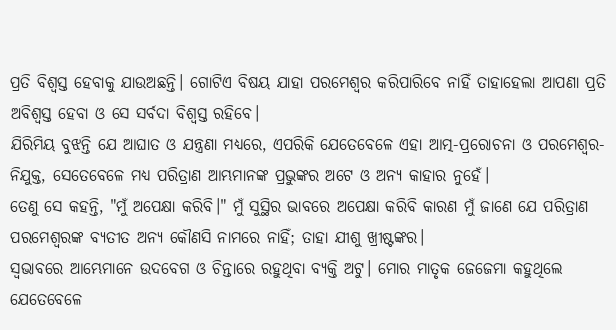ପ୍ରତି ବିଶ୍ୱସ୍ତ ହେବାକୁ ଯାଉଅଛନ୍ତି। ଗୋଟିଏ ବିଷୟ ଯାହା ପରମେଶ୍ୱର କରିପାରିବେ ନାହିଁ ତାହାହେଲା ଆପଣା ପ୍ରତି ଅବିଶ୍ୱସ୍ତ ହେବା ଓ ସେ ସର୍ବଦା ବିଶ୍ୱସ୍ତ ରହିବେ।
ଯିରିମିୟ ବୁଝନ୍ତି ଯେ ଆଘାତ ଓ ଯନ୍ତ୍ରଣା ମଧ୍ୟରେ, ଏପରିକି ଯେତେବେଳେ ଏହା ଆତ୍ମ-ପ୍ରରୋଚନା ଓ ପରମେଶ୍ୱର-ନିଯୁକ୍ତ, ସେତେବେଳେ ମଧ୍ୟ ପରିତ୍ରାଣ ଆମ୍ଭମାନଙ୍କ ପ୍ରଭୁଙ୍କର ଅଟେ ଓ ଅନ୍ୟ କାହାର ନୁହେଁ।
ତେଣୁ ସେ କହନ୍ତି, "ମୁଁ ଅପେକ୍ଷା କରିବି।" ମୁଁ ସୁସ୍ଥିର ଭାବରେ ଅପେକ୍ଷା କରିବି କାରଣ ମୁଁ ଜାଣେ ଯେ ପରିତ୍ରାଣ ପରମେଶ୍ୱରଙ୍କ ବ୍ୟତୀତ ଅନ୍ୟ କୌଣସି ନାମରେ ନାହିଁ; ତାହା ଯୀଶୁ ଖ୍ରୀଷ୍ଟଙ୍କର।
ସ୍ୱଭାବରେ ଆମ୍ଭେମାନେ ଉଦବେଗ ଓ ଚିନ୍ତାରେ ରହୁଥିବା ବ୍ୟକ୍ତି ଅଟୁ। ମୋର ମାତୃକ ଜେଜେମା କହୁଥିଲେ ଯେତେବେଳେ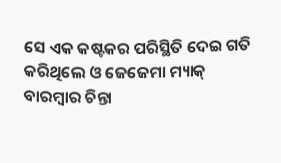ସେ ଏକ କଷ୍ଟକର ପରିସ୍ଥିତି ଦେଇ ଗତି କରିଥିଲେ ଓ ଜେଜେମା ମ୍ୟାକ୍ ବାରମ୍ବାର ଚିନ୍ତା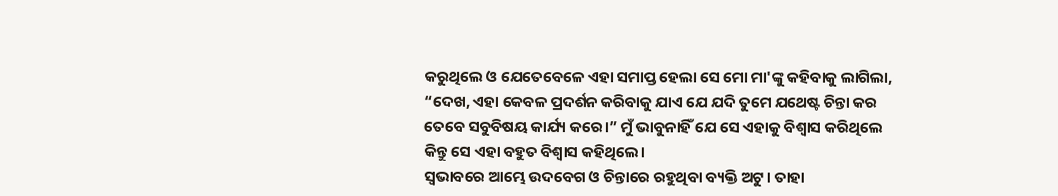କରୁଥିଲେ ଓ ଯେତେବେଳେ ଏହା ସମାପ୍ତ ହେଲା ସେ ମୋ ମା'ଙ୍କୁ କହିବାକୁ ଲାଗିଲା, “ଦେଖ, ଏହା କେବଳ ପ୍ରଦର୍ଶନ କରିବାକୁ ଯାଏ ଯେ ଯଦି ତୁମେ ଯଥେଷ୍ଟ ଚିନ୍ତା କର ତେବେ ସବୁବିଷୟ କାର୍ଯ୍ୟ କରେ।” ମୁଁ ଭାବୁନାହିଁ ଯେ ସେ ଏହାକୁ ବିଶ୍ୱାସ କରିଥିଲେ କିନ୍ତୁ ସେ ଏହା ବହୁତ ବିଶ୍ୱାସ କହିଥିଲେ।
ସ୍ୱଭାବରେ ଆମ୍ଭେ ଉଦବେଗ ଓ ଚିନ୍ତାରେ ରହୁଥିବା ବ୍ୟକ୍ତି ଅଟୁ। ତାହା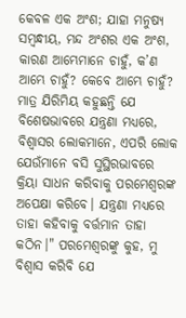କେବଳ ଏକ ଅଂଶ; ଯାହା ମନୁଷ୍ୟ ସମ୍ବନ୍ଧୀୟ, ମନ୍ଦ ଅଂଶର ଏକ ଅଂଶ, କାରଣ ଆମ୍ଭେମାନେ ଚାହୁଁ, କ’ଣ ଆମ୍ଭେ ଚାହୁଁ? କେବେ ଆମ୍ଭେ ଚାହୁଁ?
ମାତ୍ର ଯିରିମିୟ କହୁଛନ୍ତି ଯେ ବିଶେଷଭାବରେ ଯନ୍ତ୍ରଣା ମଧ୍ୟରେ, ବିଶ୍ୱାସର ଲୋକମାନେ, ଏପରି ଲୋକ ଯେଉଁମାନେ ବସି ସୁସ୍ଥିରଭାବରେ କ୍ରିୟା ସାଧନ କରିବାକୁ ପରମେଶ୍ୱରଙ୍କ ଅପେକ୍ଷା କରିବେ। ଯନ୍ତ୍ରଣା ମଧ୍ୟରେ ତାହା କହିବାକୁ ବର୍ତ୍ତମାନ ତାହା କଠିନ।" ପରମେଶ୍ୱରଙ୍କୁ କୁହ, ମୁ ବିଶ୍ୱାସ କରିବି ଯେ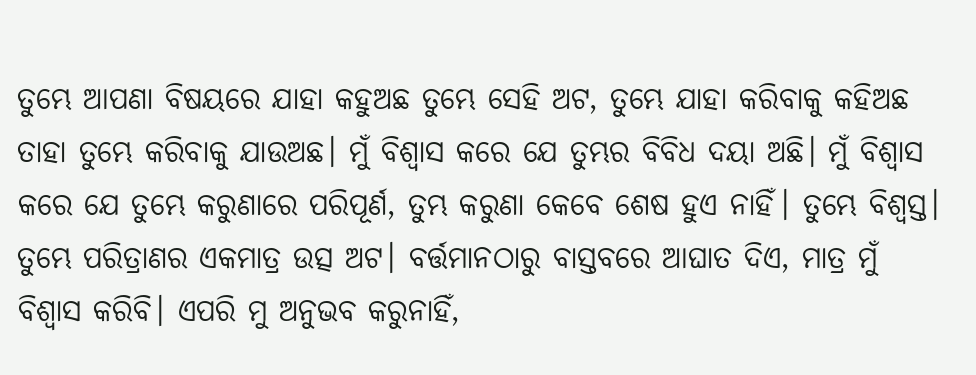ତୁମ୍ଭେ ଆପଣା ବିଷୟରେ ଯାହା କହୁଅଛ ତୁମ୍ଭେ ସେହି ଅଟ, ତୁମ୍ଭେ ଯାହା କରିବାକୁ କହିଅଛ ତାହା ତୁମ୍ଭେ କରିବାକୁ ଯାଉଅଛ। ମୁଁ ବିଶ୍ୱାସ କରେ ଯେ ତୁମ୍ଭର ବିବିଧ ଦୟା ଅଛି। ମୁଁ ବିଶ୍ୱାସ କରେ ଯେ ତୁମ୍ଭେ କରୁଣାରେ ପରିପୂର୍ଣ, ତୁମ୍ଭ କରୁଣା କେବେ ଶେଷ ହୁଏ ନାହିଁ। ତୁମ୍ଭେ ବିଶ୍ୱସ୍ତ। ତୁମ୍ଭେ ପରିତ୍ରାଣର ଏକମାତ୍ର ଉତ୍ସ ଅଟ। ବର୍ତ୍ତମାନଠାରୁ ବାସ୍ତବରେ ଆଘାତ ଦିଏ, ମାତ୍ର ମୁଁ ବିଶ୍ୱାସ କରିବି। ଏପରି ମୁ ଅନୁଭବ କରୁନାହିଁ,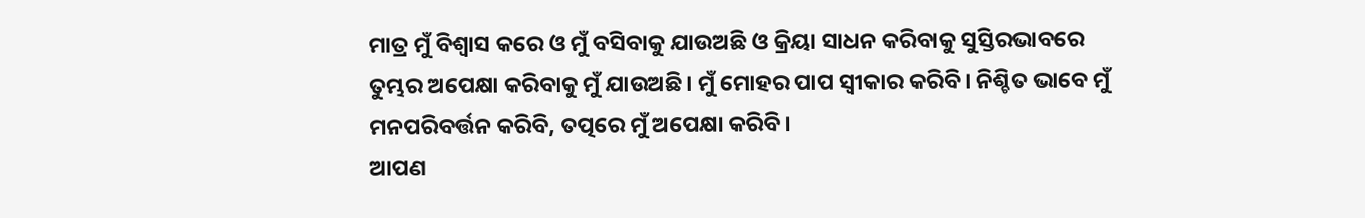ମାତ୍ର ମୁଁ ବିଶ୍ୱାସ କରେ ଓ ମୁଁ ବସିବାକୁ ଯାଉଅଛି ଓ କ୍ରିୟା ସାଧନ କରିବାକୁ ସୁସ୍ତିରଭାବରେ ତୁମ୍ଭର ଅପେକ୍ଷା କରିବାକୁ ମୁଁ ଯାଉଅଛି। ମୁଁ ମୋହର ପାପ ସ୍ୱୀକାର କରିବି। ନିଶ୍ଚିତ ଭାବେ ମୁଁ ମନପରିବର୍ତ୍ତନ କରିବି, ତତ୍ପରେ ମୁଁ ଅପେକ୍ଷା କରିବି।
ଆପଣ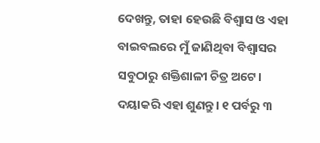ଦେଖନ୍ତୁ, ତାହା ହେଉଛି ବିଶ୍ୱାସ ଓ ଏହା ବାଇବଲରେ ମୁଁ ଜାଣିଥିବା ବିଶ୍ୱାସର ସବୁଠାରୁ ଶକ୍ତିଶାଳୀ ଚିତ୍ର ଅଟେ।
ଦୟାକରି ଏହା ଶୁଣନ୍ତୁ। ୧ ପର୍ବରୁ ୩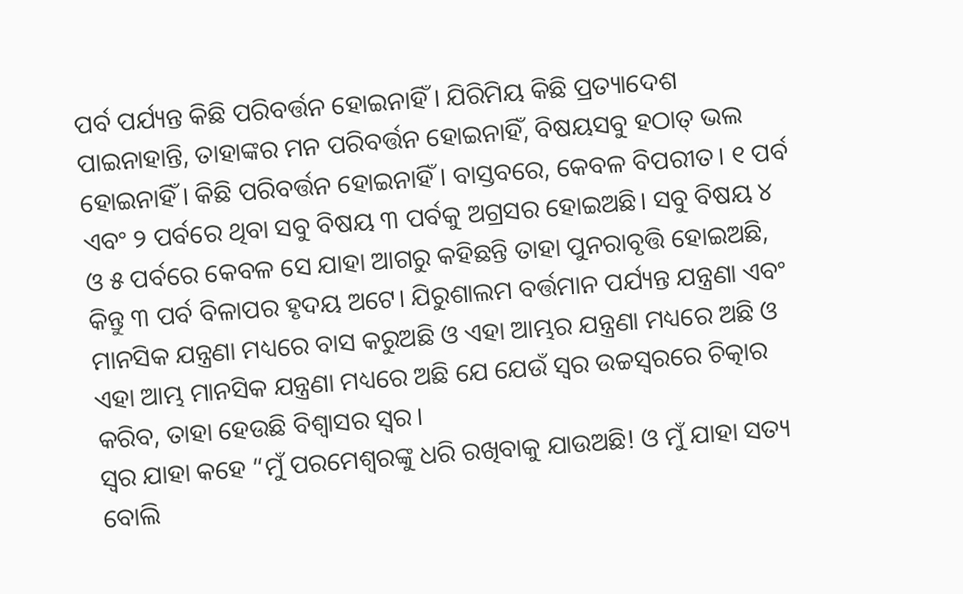ପର୍ବ ପର୍ଯ୍ୟନ୍ତ କିଛି ପରିବର୍ତ୍ତନ ହୋଇନାହିଁ। ଯିରିମିୟ କିଛି ପ୍ରତ୍ୟାଦେଶ ପାଇନାହାନ୍ତି, ତାହାଙ୍କର ମନ ପରିବର୍ତ୍ତନ ହୋଇନାହିଁ, ବିଷୟସବୁ ହଠାତ୍ ଭଲ ହୋଇନାହିଁ। କିଛି ପରିବର୍ତ୍ତନ ହୋଇନାହିଁ। ବାସ୍ତବରେ, କେବଳ ବିପରୀତ। ୧ ପର୍ବ ଏବଂ ୨ ପର୍ବରେ ଥିବା ସବୁ ବିଷୟ ୩ ପର୍ବକୁ ଅଗ୍ରସର ହୋଇଅଛି। ସବୁ ବିଷୟ ୪ ଓ ୫ ପର୍ବରେ କେବଳ ସେ ଯାହା ଆଗରୁ କହିଛନ୍ତି ତାହା ପୁନରାବୃତ୍ତି ହୋଇଅଛି, କିନ୍ତୁ ୩ ପର୍ବ ବିଳାପର ହୃଦୟ ଅଟେ। ଯିରୁଶାଲମ ବର୍ତ୍ତମାନ ପର୍ଯ୍ୟନ୍ତ ଯନ୍ତ୍ରଣା ଏବଂ ମାନସିକ ଯନ୍ତ୍ରଣା ମଧ୍ୟରେ ବାସ କରୁଅଛି ଓ ଏହା ଆମ୍ଭର ଯନ୍ତ୍ରଣା ମଧ୍ୟରେ ଅଛି ଓ ଏହା ଆମ୍ଭ ମାନସିକ ଯନ୍ତ୍ରଣା ମଧ୍ୟରେ ଅଛି ଯେ ଯେଉଁ ସ୍ୱର ଉଚ୍ଚସ୍ୱରରେ ଚିତ୍କାର କରିବ, ତାହା ହେଉଛି ବିଶ୍ୱାସର ସ୍ୱର।
ସ୍ୱର ଯାହା କହେ “ମୁଁ ପରମେଶ୍ୱରଙ୍କୁ ଧରି ରଖିବାକୁ ଯାଉଅଛି! ଓ ମୁଁ ଯାହା ସତ୍ୟ ବୋଲି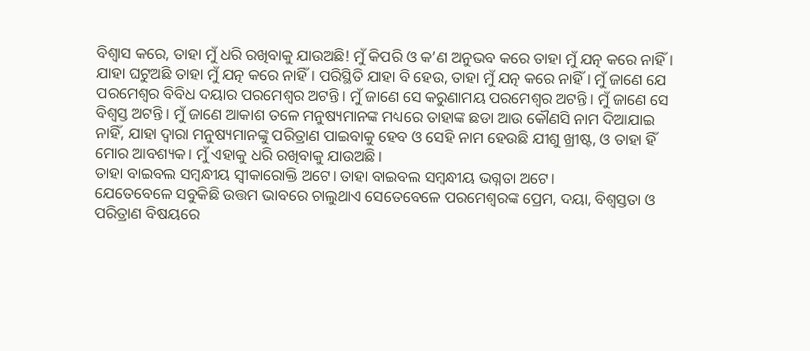ବିଶ୍ୱାସ କରେ, ତାହା ମୁଁ ଧରି ରଖିବାକୁ ଯାଉଅଛି! ମୁଁ କିପରି ଓ କ’ଣ ଅନୁଭବ କରେ ତାହା ମୁଁ ଯତ୍ନ କରେ ନାହିଁ। ଯାହା ଘଟୁଅଛି ତାହା ମୁଁ ଯତ୍ନ କରେ ନାହିଁ। ପରିସ୍ଥିତି ଯାହା ବି ହେଉ, ତାହା ମୁଁ ଯତ୍ନ କରେ ନାହିଁ। ମୁଁ ଜାଣେ ଯେ ପରମେଶ୍ୱର ବିବିଧ ଦୟାର ପରମେଶ୍ୱର ଅଟନ୍ତି। ମୁଁ ଜାଣେ ସେ କରୁଣାମୟ ପରମେଶ୍ୱର ଅଟନ୍ତି। ମୁଁ ଜାଣେ ସେ ବିଶ୍ୱସ୍ତ ଅଟନ୍ତି। ମୁଁ ଜାଣେ ଆକାଶ ତଳେ ମନୁଷ୍ୟମାନଙ୍କ ମଧ୍ୟରେ ତାହାଙ୍କ ଛଡା ଆଉ କୌଣସି ନାମ ଦିଆଯାଇ ନାହିଁ, ଯାହା ଦ୍ୱାରା ମନୁଷ୍ୟମାନଙ୍କୁ ପରିତ୍ରାଣ ପାଇବାକୁ ହେବ ଓ ସେହି ନାମ ହେଉଛି ଯୀଶୁ ଖ୍ରୀଷ୍ଟ, ଓ ତାହା ହିଁ ମୋର ଆବଶ୍ୟକ। ମୁଁ ଏହାକୁ ଧରି ରଖିବାକୁ ଯାଉଅଛି।
ତାହା ବାଇବଲ ସମ୍ବନ୍ଧୀୟ ସ୍ୱୀକାରୋକ୍ତି ଅଟେ। ତାହା ବାଇବଲ ସମ୍ବନ୍ଧୀୟ ଭଗ୍ନତା ଅଟେ।
ଯେତେବେଳେ ସବୁକିଛି ଉତ୍ତମ ଭାବରେ ଚାଲୁଥାଏ ସେତେବେଳେ ପରମେଶ୍ୱରଙ୍କ ପ୍ରେମ, ଦୟା, ବିଶ୍ୱସ୍ତତା ଓ ପରିତ୍ରାଣ ବିଷୟରେ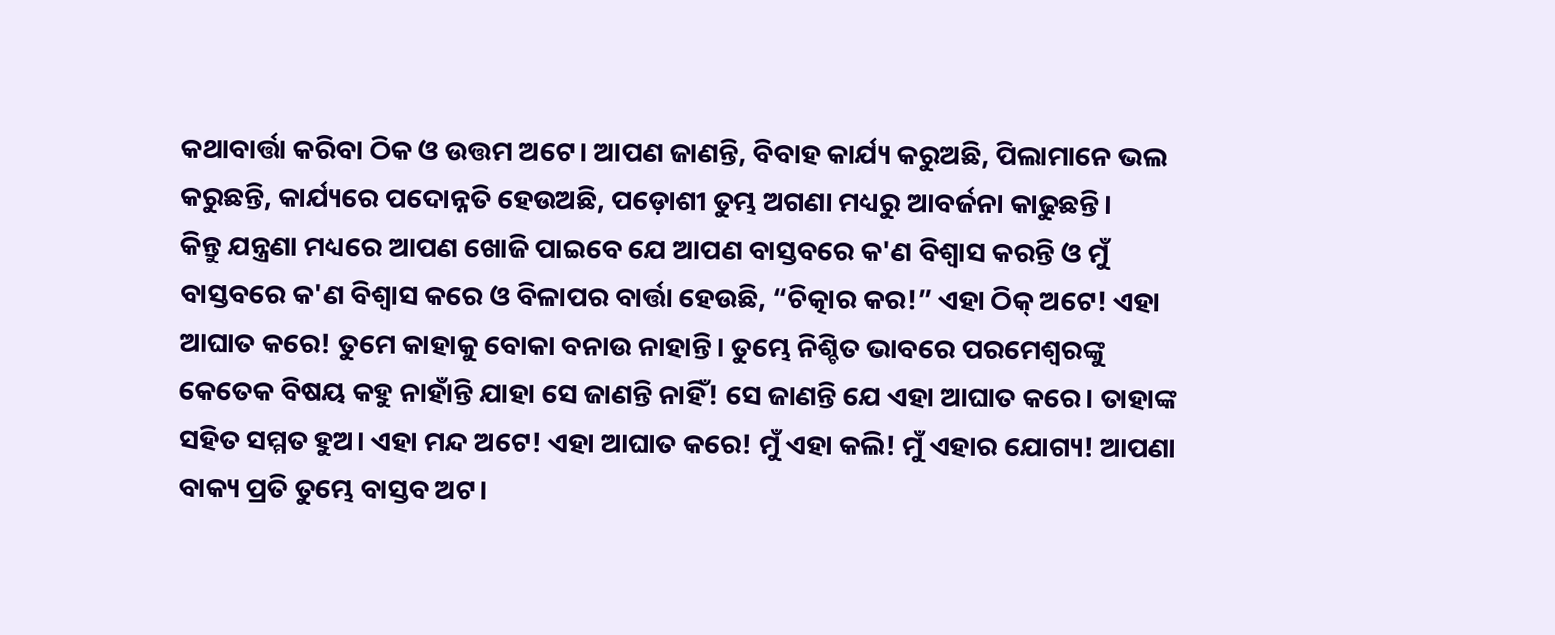କଥାବାର୍ତ୍ତା କରିବା ଠିକ ଓ ଉତ୍ତମ ଅଟେ। ଆପଣ ଜାଣନ୍ତି, ବିବାହ କାର୍ଯ୍ୟ କରୁଅଛି, ପିଲାମାନେ ଭଲ କରୁଛନ୍ତି, କାର୍ଯ୍ୟରେ ପଦୋନ୍ନତି ହେଉଅଛି, ପଡ଼ୋଶୀ ତୁମ୍ଭ ଅଗଣା ମଧ୍ୟରୁ ଆବର୍ଜନା କାଢୁଛନ୍ତି।
କିନ୍ତୁ ଯନ୍ତ୍ରଣା ମଧ୍ୟରେ ଆପଣ ଖୋଜି ପାଇବେ ଯେ ଆପଣ ବାସ୍ତବରେ କ'ଣ ବିଶ୍ୱାସ କରନ୍ତି ଓ ମୁଁ ବାସ୍ତବରେ କ'ଣ ବିଶ୍ୱାସ କରେ ଓ ବିଳାପର ବାର୍ତ୍ତା ହେଉଛି, “ଚିତ୍କାର କର!” ଏହା ଠିକ୍ ଅଟେ! ଏହା ଆଘାତ କରେ! ତୁମେ କାହାକୁ ବୋକା ବନାଉ ନାହାନ୍ତି। ତୁମ୍ଭେ ନିଶ୍ଚିତ ଭାବରେ ପରମେଶ୍ୱରଙ୍କୁ କେତେକ ବିଷୟ କହୁ ନାହାଁନ୍ତି ଯାହା ସେ ଜାଣନ୍ତି ନାହିଁ! ସେ ଜାଣନ୍ତି ଯେ ଏହା ଆଘାତ କରେ। ତାହାଙ୍କ ସହିତ ସମ୍ମତ ହୁଅ। ଏହା ମନ୍ଦ ଅଟେ! ଏହା ଆଘାତ କରେ! ମୁଁ ଏହା କଲି! ମୁଁ ଏହାର ଯୋଗ୍ୟ! ଆପଣା ବାକ୍ୟ ପ୍ରତି ତୁମ୍ଭେ ବାସ୍ତବ ଅଟ।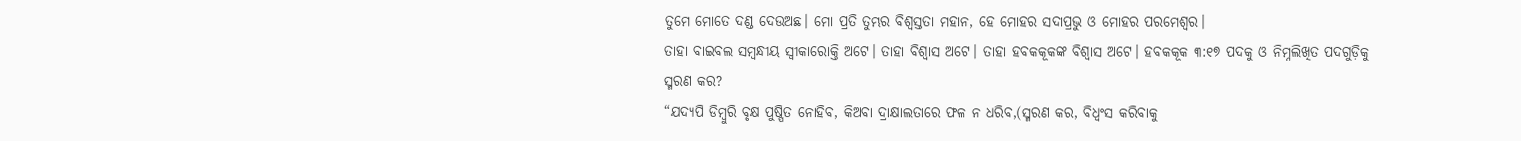ତୁମେ ମୋତେ ଦଣ୍ଡ ଦେଉଅଛ। ମୋ ପ୍ରତି ତୁମ୍ଭର ବିଶ୍ୱସ୍ତତା ମହାନ, ହେ ମୋହର ସଦାପ୍ରଭୁ ଓ ମୋହର ପରମେଶ୍ୱର।
ତାହା ବାଇବଲ ସମ୍ବନ୍ଧୀୟ ସ୍ୱୀକାରୋକ୍ତି ଅଟେ। ତାହା ବିଶ୍ୱାସ ଅଟେ। ତାହା ହବକକୂକଙ୍କ ବିଶ୍ୱାସ ଅଟେ। ହବକକୂକ ୩:୧୭ ପଦକୁ ଓ ନିମ୍ନଲିଖିତ ପଦଗୁଡ଼ିକୁ ସ୍ମରଣ କର?
“ଯଦ୍ୟପି ଡିମ୍ବୁରି ବୃକ୍ଷ ପୁଷ୍ପିତ ନୋହିବ, କିଅବା ଦ୍ରାକ୍ଷାଲତାରେ ଫଳ ନ ଧରିବ,(ସ୍ମରଣ କର, ବିଧ୍ୱଂସ କରିବାକୁ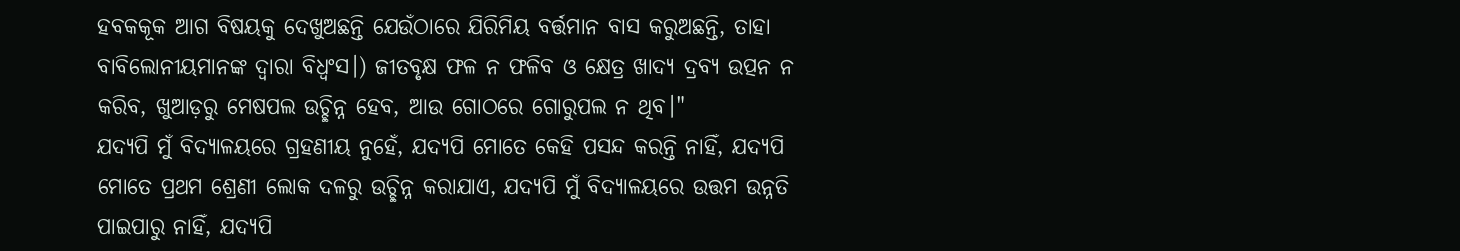ହବକକୂକ ଆଗ ବିଷୟକୁ ଦେଖୁଅଛନ୍ତି ଯେଉଁଠାରେ ଯିରିମିୟ ବର୍ତ୍ତମାନ ବାସ କରୁଅଛନ୍ତି, ତାହା ବାବିଲୋନୀୟମାନଙ୍କ ଦ୍ୱାରା ବିଧ୍ୱଂସ।) ଜୀତବୃକ୍ଷ ଫଳ ନ ଫଳିବ ଓ କ୍ଷେତ୍ର ଖାଦ୍ୟ ଦ୍ରବ୍ୟ ଉତ୍ପନ ନ କରିବ, ଖୁଆଡ଼ରୁ ମେଷପଲ ଉଚ୍ଛିନ୍ନ ହେବ, ଆଉ ଗୋଠରେ ଗୋରୁପଲ ନ ଥିବ।"
ଯଦ୍ୟପି ମୁଁ ବିଦ୍ୟାଳୟରେ ଗ୍ରହଣୀୟ ନୁହେଁ, ଯଦ୍ୟପି ମୋତେ କେହି ପସନ୍ଦ କରନ୍ତି ନାହିଁ, ଯଦ୍ୟପି ମୋତେ ପ୍ରଥମ ଶ୍ରେଣୀ ଲୋକ ଦଳରୁ ଉଚ୍ଛିନ୍ନ କରାଯାଏ, ଯଦ୍ୟପି ମୁଁ ବିଦ୍ୟାଳୟରେ ଉତ୍ତମ ଉନ୍ନତି ପାଇପାରୁ ନାହିଁ, ଯଦ୍ୟପି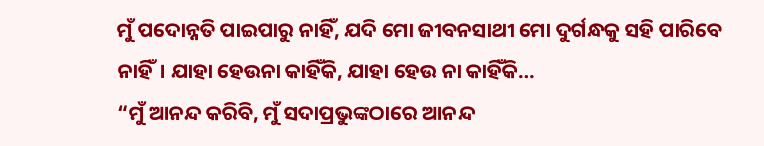ମୁଁ ପଦୋନ୍ନତି ପାଇପାରୁ ନାହିଁ, ଯଦି ମୋ ଜୀବନସାଥୀ ମୋ ଦୁର୍ଗନ୍ଧକୁ ସହି ପାରିବେ ନାହିଁ। ଯାହା ହେଉନା କାହିଁକି, ଯାହା ହେଉ ନା କାହିଁକି…
“ମୁଁ ଆନନ୍ଦ କରିବି, ମୁଁ ସଦାପ୍ରଭୁଙ୍କଠାରେ ଆନନ୍ଦ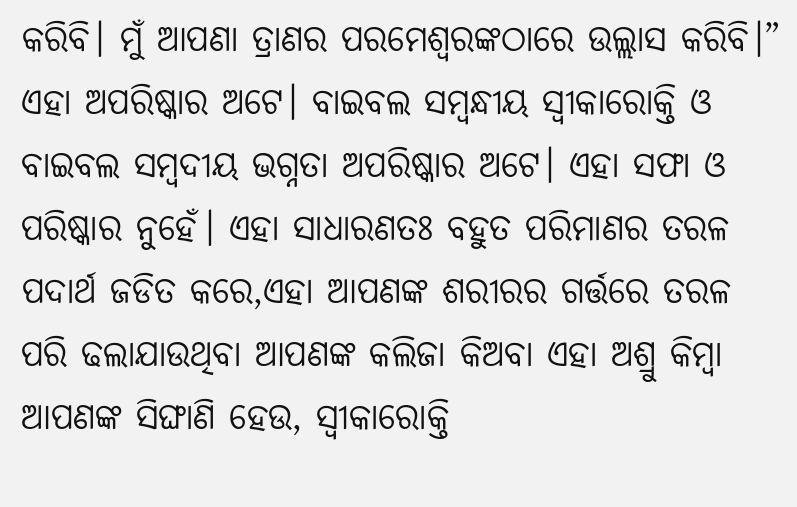କରିବି। ମୁଁ ଆପଣା ତ୍ରାଣର ପରମେଶ୍ୱରଙ୍କଠାରେ ଉଲ୍ଲାସ କରିବି।”
ଏହା ଅପରିଷ୍କାର ଅଟେ। ବାଇବଲ ସମ୍ବନ୍ଧୀୟ ସ୍ୱୀକାରୋକ୍ତି ଓ ବାଇବଲ ସମ୍ଵଦୀୟ ଭଗ୍ନତା ଅପରିଷ୍କାର ଅଟେ। ଏହା ସଫା ଓ ପରିଷ୍କାର ନୁହେଁ। ଏହା ସାଧାରଣତଃ ବହୁତ ପରିମାଣର ତରଳ ପଦାର୍ଥ ଜଡିତ କରେ,ଏହା ଆପଣଙ୍କ ଶରୀରର ଗର୍ତ୍ତରେ ତରଳ ପରି ଢଲାଯାଉଥିବା ଆପଣଙ୍କ କଲିଜା କିଅବା ଏହା ଅଶ୍ରୁ କିମ୍ବା ଆପଣଙ୍କ ସିଙ୍ଘାଣି ହେଉ, ସ୍ୱୀକାରୋକ୍ତି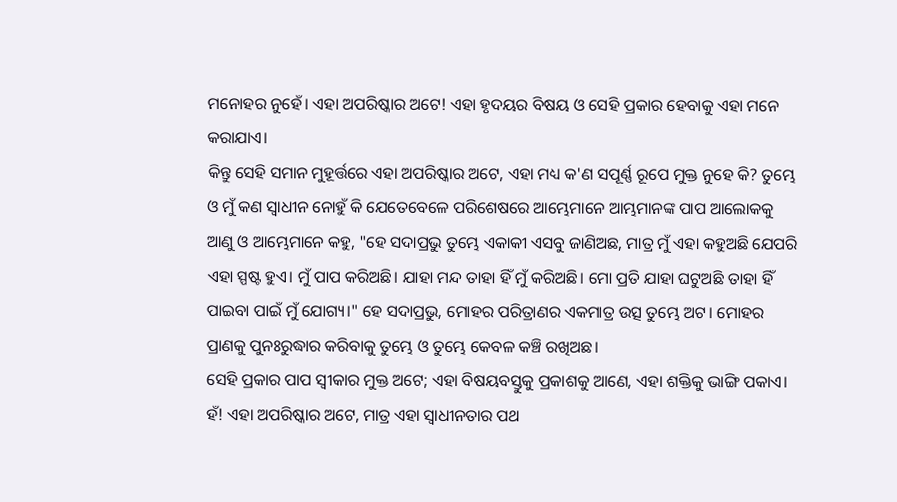ମନୋହର ନୁହେଁ। ଏହା ଅପରିଷ୍କାର ଅଟେ! ଏହା ହୃଦୟର ବିଷୟ ଓ ସେହି ପ୍ରକାର ହେବାକୁ ଏହା ମନେ କରାଯାଏ।
କିନ୍ତୁ ସେହି ସମାନ ମୁହୂର୍ତ୍ତରେ ଏହା ଅପରିଷ୍କାର ଅଟେ, ଏହା ମଧ୍ୟ କ'ଣ ସପୂର୍ଣ୍ଣ ରୂପେ ମୁକ୍ତ ନୁହେ କି? ତୁମ୍ଭେ ଓ ମୁଁ କଣ ସ୍ୱାଧୀନ ନୋହୁଁ କି ଯେତେବେଳେ ପରିଶେଷରେ ଆମ୍ଭେମାନେ ଆମ୍ଭମାନଙ୍କ ପାପ ଆଲୋକକୁ ଆଣୁ ଓ ଆମ୍ଭେମାନେ କହୁ, "ହେ ସଦାପ୍ରଭୁ ତୁମ୍ଭେ ଏକାକୀ ଏସବୁ ଜାଣିଅଛ, ମାତ୍ର ମୁଁ ଏହା କହୁଅଛି ଯେପରି ଏହା ସ୍ପଷ୍ଟ ହୁଏ। ମୁଁ ପାପ କରିଅଛି। ଯାହା ମନ୍ଦ ତାହା ହିଁ ମୁଁ କରିଅଛି। ମୋ ପ୍ରତି ଯାହା ଘଟୁଅଛି ତାହା ହିଁ ପାଇବା ପାଇଁ ମୁଁ ଯୋଗ୍ୟ।" ହେ ସଦାପ୍ରଭୁ, ମୋହର ପରିତ୍ରାଣର ଏକମାତ୍ର ଉତ୍ସ ତୁମ୍ଭେ ଅଟ। ମୋହର ପ୍ରାଣକୁ ପୁନଃରୁଦ୍ଧାର କରିବାକୁ ତୁମ୍ଭେ ଓ ତୁମ୍ଭେ କେବଳ କଞ୍ଚି ରଖିଅଛ।
ସେହି ପ୍ରକାର ପାପ ସ୍ୱୀକାର ମୁକ୍ତ ଅଟେ; ଏହା ବିଷୟବସ୍ତୁକୁ ପ୍ରକାଶକୁ ଆଣେ, ଏହା ଶକ୍ତିକୁ ଭାଙ୍ଗି ପକାଏ। ହଁ! ଏହା ଅପରିଷ୍କାର ଅଟେ, ମାତ୍ର ଏହା ସ୍ୱାଧୀନତାର ପଥ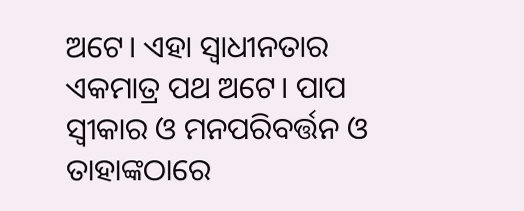ଅଟେ। ଏହା ସ୍ୱାଧୀନତାର ଏକମାତ୍ର ପଥ ଅଟେ। ପାପ ସ୍ୱୀକାର ଓ ମନପରିବର୍ତ୍ତନ ଓ ତାହାଙ୍କଠାରେ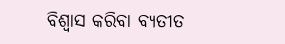ବିଶ୍ୱାସ କରିବା ବ୍ୟତୀତ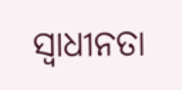ସ୍ୱାଧୀନତା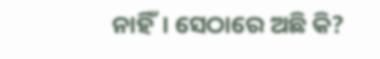ନାହିଁ। ସେଠାରେ ଅଛି କି?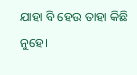ଯାହା ବି ହେଉ ତାହା କିଛି ନୁହେ।